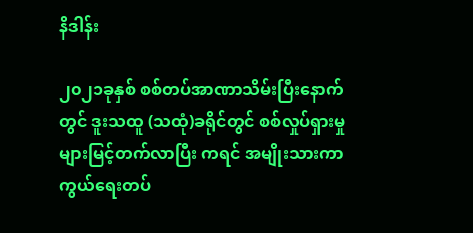နိဒါန်း

၂၀၂၁ခုနှစ် စစ်တပ်အာဏာသိမ်းပြီးနောက်တွင် ဒူးသထူ (သထုံ)ခရိုင်တွင် စစ်လှုပ်ရှားမှုများမြင့်တက်လာပြီး ကရင် အမျိုးသားကာကွယ်ရေးတပ်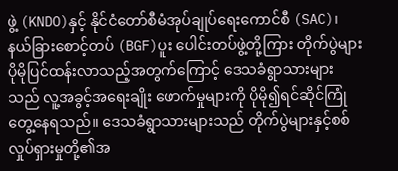ဖွဲ့ (KNDO)နှင့် နိုင်ငံတော်စီမံအုပ်ချုပ်ရေးကောင်စီ (SAC)၊ နယ်ခြားစောင့်တပ် (BGF)ပူး ပေါင်းတပ်ဖွဲ့တို့ကြား တိုက်ပွဲများပိုမိုပြင်ထန်းလာသည့်အတွက်ကြောင့် ဒေသခံရွာသားများသည် လူ့အခွင့်အရေးချိုး ဖောက်မှုများကို ပိုမို၍ရင်ဆိုင်ကြုံတွေ့နေရသည်။ ဒေသခံရွာသားများသည် တိုက်ပွဲများနှင့်စစ်လှုပ်ရှားမှုတို့၏အ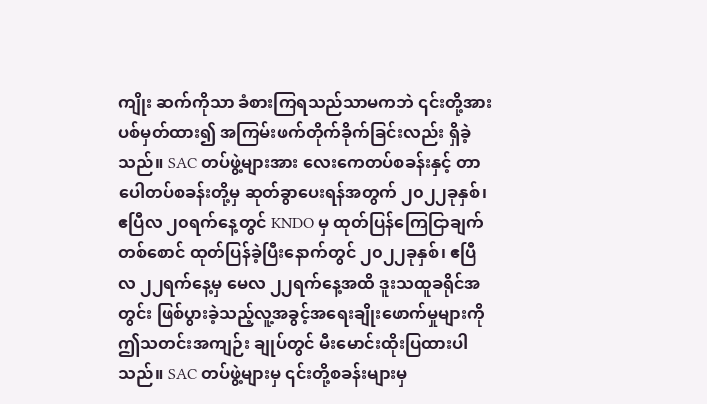ကျိုး ဆက်ကိုသာ ခံစားကြရသည်သာမကဘဲ ၎င်းတို့အား ပစ်မှတ်ထား၍ အကြမ်းဖက်တိုက်ခိုက်ခြင်းလည်း ရှိခဲ့သည်။ SAC တပ်ဖွဲ့များအား လေးကေတပ်စခန်းနှင့် တာပေါတပ်စခန်းတို့မှ ဆုတ်ခွာပေးရန်အတွက် ၂၀၂၂ခုနှစ်၊ ဧပြီလ ၂၀ရက်နေ့တွင် KNDO မှ ထုတ်ပြန်ကြေငြာချက်တစ်စောင် ထုတ်ပြန်ခဲ့ပြီးနောက်တွင် ၂၀၂၂ခုနှစ်၊ ဧပြီလ ၂၂ရက်နေ့မှ မေလ ၂၂ရက်နေ့အထိ ဒူးသထူခရိုင်အတွင်း ဖြစ်ပွားခဲ့သည့်လူ့အခွင့်အရေးချိုးဖောက်မှုများကို ဤသတင်းအကျဉ်း ချုပ်တွင် မီးမောင်းထိုးပြထားပါသည်။ SAC တပ်ဖွဲ့များမှ ၎င်းတို့စခန်းများမှ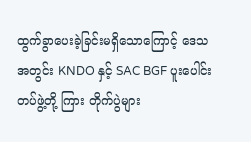ထွက်ခွာပေးခဲ့ခြင်းမရှိသောကြောင့် ဒေသအတွင်း KNDO နှင့် SAC BGF ပူးပေါင်းတပ်ဖွဲ့တို့ ကြား တိုက်ပွဲများ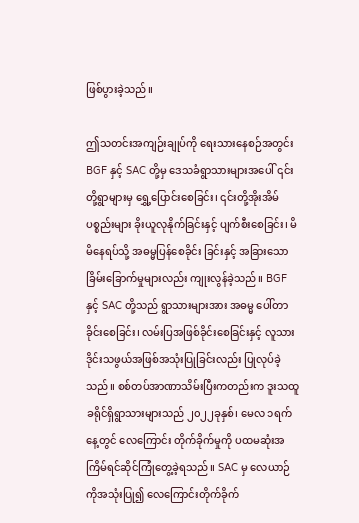ဖြစ်ပွားခဲ့သည်။

ဤသတင်းအကျဉ်းချုပ်ကို ရေးသားနေစဉ်အတွင်း BGF နှင့် SAC တို့မှ ဒေသခံရွာသားများအပေါ် ၎င်းတို့ရွာများမှ ရွှေ့ပြောင်းစေခြင်း၊ ၎င်းတို့အိုးအိမ်ပစ္စည်းများ ခိုးယူလုနိုက်ခြင်းနှင့် ပျက်စီးစေခြင်း၊ မိမိနေရပ်သို့ အဓမ္မပြန်စေခိုင်း ခြင်းနှင့် အခြားသောခြိမ်းခြောက်မှုများလည်း ကျုးလွန်ခဲ့သည်။ BGF နှင့် SAC တို့သည် ရွာသားများအား အဓမ္မ ပေါ်တာခိုင်းစေခြင်း၊ လမ်းပြအဖြစ်ခိုင်းစေခြင်းနှင့် လူသားဒိုင်းသဖွယ်အဖြစ်အသုံးပြုခြင်းလည်း ပြုလုပ်ခဲ့သည်။ စစ်တပ်အာဏာသိမ်းပြီးကတည်းက ဒူးသထူခရိုင်ရှိရွာသားများသည် ၂၀၂၂ခုနှစ်၊ မေလ ၁ရက်နေ့တွင် လေကြောင်း တိုက်ခိုက်မှုကို ပထမဆုံးအကြိမ်ရင်ဆိုင်ကြုံတွေ့ခဲ့ရသည်။ SAC မှ လေယာဉ်ကိုအသုံးပြု၍ လေကြောင်းတိုက်ခိုက်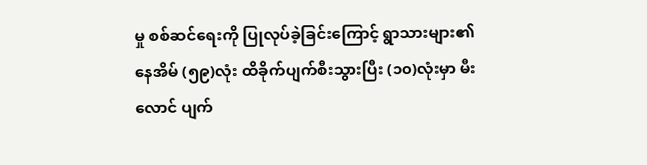မှု စစ်ဆင်ရေးကို ပြုလုပ်ခဲ့ခြင်းကြောင့် ရွာသားများ၏နေအိမ် (၅၉)လုံး ထိခိုက်ပျက်စီးသွားပြီး (၁၀)လုံးမှာ မီးလောင် ပျက်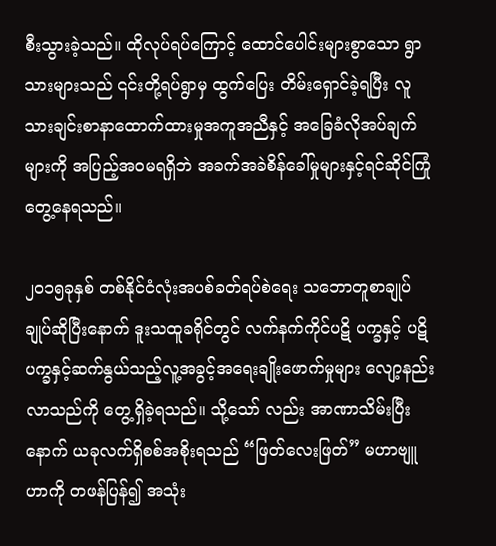စီးသွားခဲ့သည်။ ထိုလုပ်ရပ်ကြောင့် ထောင်ပေါင်းများစွာသော ရွာသားများသည် ၎င်းတို့ရပ်ရွာမှ ထွက်ပြေး တိမ်းရှောင်ခဲ့ရပြီး လူသားချင်းစာနာထောက်ထားမှုအကူအညီနှင့် အခြေခံလိုအပ်ချက်များကို အပြည့်အဝမရရှိဘဲ အခက်အခဲစိန်ခေါ်မှုများနှင့်ရင်ဆိုင်ကြုံတွေ့နေရသည်။

၂၀၁၅ခုနှစ် တစ်နိုင်ငံလုံးအပစ်ခတ်ရပ်စဲရေး သဘောတူစာချုပ်ချုပ်ဆိုပြီးနောက် ဒူးသထူခရိုင်တွင် လက်နက်ကိုင်ပဋိ ပက္ခနှင့် ပဋိပက္ခနှင့်ဆက်နွယ်သည့်လူ့အခွင့်အရေးချိုးဖောက်မှုများ လျော့နည်းလာသည်ကို တွေ့ရှိခဲ့ရသည်။ သို့သော် လည်း အာဏာသိမ်းပြီးနောက် ယခုလက်ရှိစစ်အစိုးရသည် “ဖြတ်လေးဖြတ်” မဟာဗျူဟာကို တဖန်ပြန်၍ အသုံး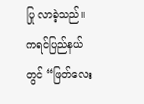ပြု လာခဲ့သည်။ ကရင်ပြည်နယ်တွင် “ဖြတ်လေး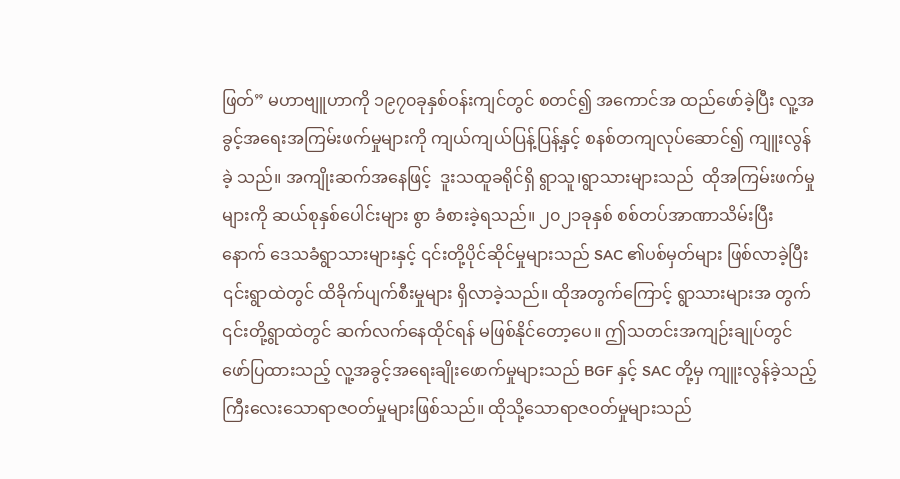ဖြတ်” မဟာဗျူဟာကို ၁၉၇၀ခုနှစ်ဝန်းကျင်တွင် စတင်၍ အကောင်အ ထည်ဖော်ခဲ့ပြီး လူ့အခွင့်အရေးအကြမ်းဖက်မှုများကို ကျယ်ကျယ်ပြန့်ပြန့်နှင့် စနစ်တကျလုပ်ဆောင်၍ ကျူးလွန်ခဲ့ သည်။ အကျိုးဆက်အနေဖြင့်  ဒူးသထူခရိုင်ရှိ ရွာသူ၊ရွာသားများသည်  ထိုအကြမ်းဖက်မှုများကို ဆယ်စုနှစ်ပေါင်းများ စွာ ခံစားခဲ့ရသည်။ ၂၀၂၁ခုနှစ် စစ်တပ်အာဏာသိမ်းပြီးနောက် ဒေသခံရွာသားများနှင့် ၎င်းတို့ပိုင်ဆိုင်မှုများသည် SAC ၏ပစ်မှတ်များ ဖြစ်လာခဲ့ပြီး ၎င်းရွာထဲတွင် ထိခိုက်ပျက်စီးမှုများ ရှိလာခဲ့သည်။ ထိုအတွက်ကြောင့် ရွာသားများအ တွက် ၎င်းတို့ရွာထဲတွင် ဆက်လက်နေထိုင်ရန် မဖြစ်နိုင်တော့ပေ။ ဤသတင်းအကျဉ်းချုပ်တွင် ဖော်ပြထားသည့် လူ့အခွင့်အရေးချိုးဖောက်မှုများသည် BGF နှင့် SAC တို့မှ ကျူးလွန်ခဲ့သည့် ကြီးလေးသောရာဇဝတ်မှုများဖြစ်သည်။ ထိုသို့သောရာဇဝတ်မှုများသည်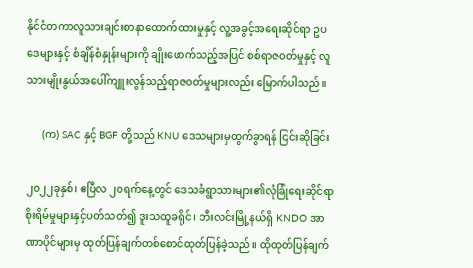နိုင်ငံတကာလူသားချင်းစာနာထောက်ထားမှုနှင့် လူ့အခွင့်အရေးဆိုင်ရာ ဥပဒေများနှင့် စံချိန်စံနှုန်းများကို ချိုးဖောက်သည့်အပြင် စစ်ရာဇဝတ်မှုနှင့် လူသားမျိုးနွယ်အပေါ်ကျူးလွန်သည့်ရာဇဝတ်မှုများလည်း မြောက်ပါသည်။

      (က) SAC နှင့် BGF တို့သည် KNU ဒေသများမှထွက်ခွာရန် ငြင်းဆိုခြင်း

၂၀၂၂ခုနှစ်၊ ဧပြီလ ၂၀ရက်နေ့တွင် ဒေသခံရွာသားများ၏လုံခြုံရေးဆိုင်ရာစိုးရိမ်မှုများနှင့်ပတ်သတ်၍ ဒူးသထူခရိုင်၊ ဘီးလင်းမြို့နယ်ရှိ KNDO အာဏာပိုင်များမှ ထုတ်ပြန်ချက်တစ်စောင်ထုတ်ပြန်ခဲ့သည်။ ထိုထုတ်ပြန်ချက်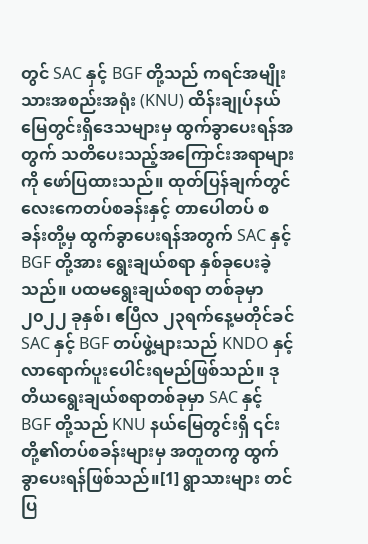တွင် SAC နှင့် BGF တို့သည် ကရင်အမျိုးသားအစည်းအရုံး (KNU) ထိန်းချုပ်နယ်မြေတွင်းရှိဒေသများမှ ထွက်ခွာပေးရန်အတွက် သတိပေးသည့်အကြောင်းအရာများကို ဖော်ပြထားသည်။ ထုတ်ပြန်ချက်တွင် လေးကေတပ်စခန်းနှင့် တာပေါတပ် စခန်းတို့မှ ထွက်ခွာပေးရန်အတွက် SAC နှင့် BGF တို့အား ရွေးချယ်စရာ နှစ်ခုပေးခဲ့သည်။ ပထမရွေးချယ်စရာ တစ်ခုမှာ ၂၀၂၂ ခုနှစ်၊ ဧပြီလ ၂၃ရက်နေ့မတိုင်ခင် SAC နှင့် BGF တပ်ဖွဲ့များသည် KNDO နှင့်လာရောက်ပူးပေါင်းရမည်ဖြစ်သည်။ ဒုတိယရွေးချယ်စရာတစ်ခုမှာ SAC နှင့် BGF တို့သည် KNU နယ်မြေတွင်းရှိ ၎င်းတို့၏တပ်စခန်းများမှ အတူတကွ ထွက်ခွာပေးရန်ဖြစ်သည်။[1] ရွာသားများ တင်ပြ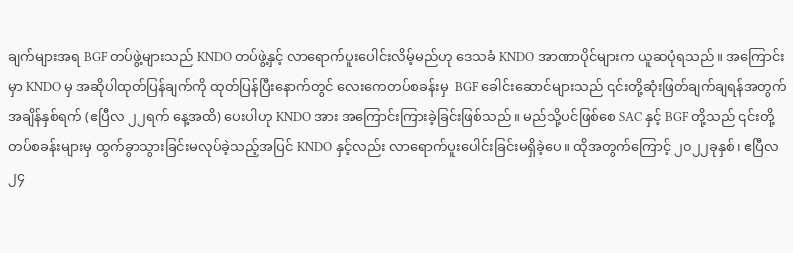ချက်များအရ BGF တပ်ဖွဲ့များသည် KNDO တပ်ဖွဲ့နှင့် လာရောက်ပူးပေါင်းလိမ့်မည်ဟု ဒေသခံ KNDO အာဏာပိုင်များက ယူဆပုံရသည်။ အကြောင်းမှာ KNDO မှ အဆိုပါထုတ်ပြန်ချက်ကို ထုတ်ပြန်ပြီးနောက်တွင် လေးကေတပ်စခန်းမှ  BGF ခေါင်းဆောင်များသည် ၎င်းတို့ဆုံးဖြတ်ချက်ချရန်အတွက် အချိန်နှစ်ရက် (ဧပြီလ ၂၂ရက် နေ့အထိ) ပေးပါဟု KNDO အား အကြောင်းကြားခဲ့ခြင်းဖြစ်သည်။ မည်သို့ပင်ဖြစ်စေ SAC နှင့် BGF တို့သည် ၎င်းတို့တပ်စခန်းများမှ ထွက်ခွာသွားခြင်းမလုပ်ခဲ့သည့်အပြင် KNDO နှင့်လည်း လာရောက်ပူးပေါင်းခြင်းမရှိခဲ့ပေ။ ထိုအတွက်ကြောင့် ၂၀၂၂ခုနှစ်၊ ဧပြီလ ၂၄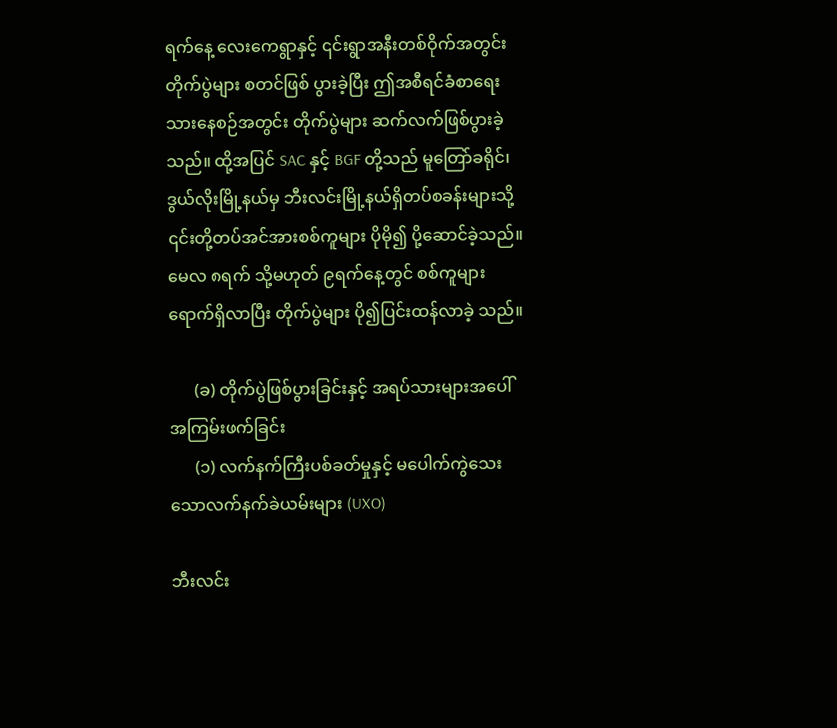ရက်နေ့ လေးကေရွာနှင့် ၎င်းရွာအနီးတစ်ဝိုက်အတွင်း တိုက်ပွဲများ စတင်ဖြစ် ပွားခဲ့ပြီး ဤအစီရင်ခံစာရေးသားနေစဉ်အတွင်း တိုက်ပွဲများ ဆက်လက်ဖြစ်ပွားခဲ့သည်။ ထို့အပြင် SAC နှင့် BGF တို့သည် မူတြော်ခရိုင်၊ ဒွယ်လိုးမြို့နယ်မှ ဘီးလင်းမြို့နယ်ရှိတပ်စခန်းများသို့ ၎င်းတို့တပ်အင်အားစစ်ကူများ ပိုမို၍ ပို့ဆောင်ခဲ့သည်။ မေလ ၈ရက် သို့မဟုတ် ၉ရက်နေ့တွင် စစ်ကူများရောက်ရှိလာပြီး တိုက်ပွဲများ ပို၍ပြင်းထန်လာခဲ့ သည်။

      (ခ) တိုက်ပွဲဖြစ်ပွားခြင်းနှင့် အရပ်သားများအပေါ် အကြမ်းဖက်ခြင်း
      (၁) လက်နက်ကြီးပစ်ခတ်မှုနှင့် မပေါက်ကွဲသေးသောလက်နက်ခဲယမ်းများ (UXO)

ဘီးလင်း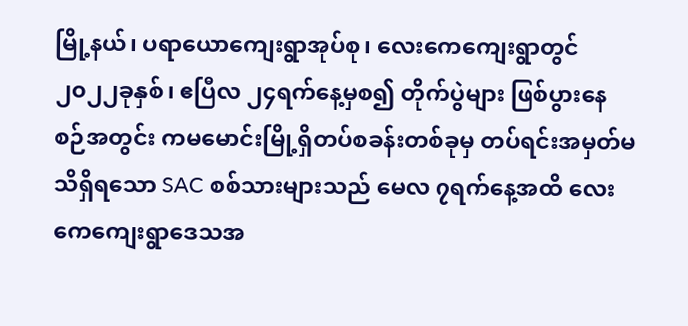မြို့နယ်၊ ပရာ‌‌ယောကျေးရွာအုပ်စု၊ လေးကေကျေးရွာတွင် ၂၀၂၂ခုနှစ်၊ ဧပြီလ ၂၄ရက်နေ့မှစ၍ တိုက်ပွဲများ ဖြစ်ပွားနေစဉ်အတွင်း ကမမောင်းမြို့ရှိတပ်စခန်းတစ်ခုမှ တပ်ရင်းအမှတ်မသိရှိရသော SAC စစ်သားများသည် မေလ ၇ရက်နေ့အထိ လေးကေကျေးရွာဒေသအ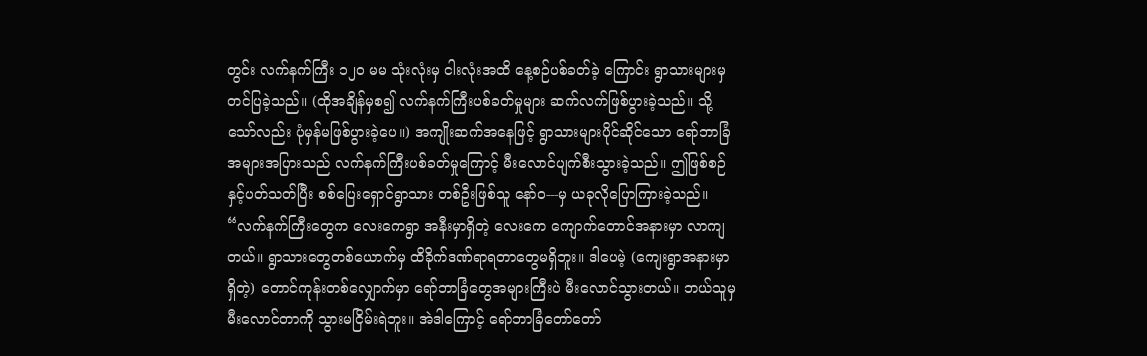တွင်း လက်နက်ကြီး ၁၂၀ မမ သုံးလုံးမှ ငါးလုံးအထိ နေ့စဉ်ပစ်ခတ်ခဲ့ ကြောင်း ရွာသားများမှ တင်ပြခဲ့သည်။ (ထိုအချိန်မှစ၍ လက်နက်ကြီးပစ်ခတ်မှုများ ဆက်လက်ဖြစ်ပွားခဲ့သည်။ သို့သော်လည်း ပုံမှန်မဖြစ်ပွားခဲ့ပေ။) အကျိုးဆက်အနေဖြင့် ရွာသားများပိုင်ဆိုင်သော ရော်ဘာခြံအများအပြားသည် လက်နက်ကြီးပစ်ခတ်မှုကြောင့် မီးလောင်ပျက်စီးသွားခဲ့သည်။ ဤဖြစ်စဉ်နှင့်ပတ်သတ်ပြီး စစ်ပြေးရှောင်ရွာသား တစ်ဦးဖြစ်သူ နော်ဝ---မှ ယခုလိုပြောကြားခဲ့သည်။ “လက်နက်ကြီးတွေက လေးကေရွာ အနီးမှာရှိတဲ့ လေးကေ ကျောက်တောင်အနားမှာ လာကျတယ်။ ရွာသားတွေတစ်ယောက်မှ ထိခိုက်ဒဏ်ရာရတာတွေမရှိဘူး။ ဒါပေမဲ့ (ကျေးရွာအနားမှာရှိတဲ့) တောင်ကုန်းတစ်လျှောက်မှာ ရော်ဘာခြံတွေအများကြီးပဲ မီးလောင်သွားတယ်။ ဘယ်သူမှ မီးလောင်တာကို သွားမငြိမ်းရဲဘူး။ အဲဒါကြောင့် ရော်ဘာခြံတော်တော်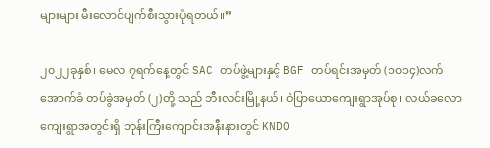များများ မီးလောင်ပျက်စီးသွားပုံရတယ်။”

၂၀၂၂ခုနှစ်၊ မေလ ၇ရက်နေ့တွင် SAC တပ်ဖွဲ့များနှင့် BGF တပ်ရင်းအမှတ် (၁၀၁၄)လက်အောက်ခံ တပ်ခွဲအမှတ် (၂)တို့ သည် ဘီးလင်းမြို့နယ်၊ ဝဲပြာယောကျေးရွာအုပ်စု၊ လယ်ခလောကျေးရွာအတွင်းရှိ ဘုန်းကြီးကျောင်းအနီးနားတွင် KNDO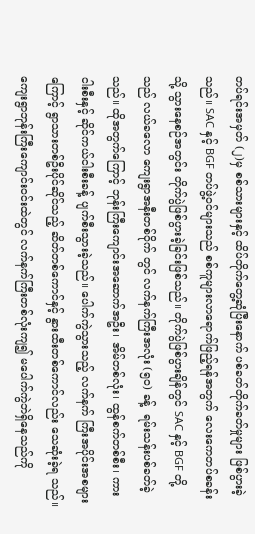တပ်ရင်းအမှတ် (၂)မှ စစ်သားများနှင့် ထိပ်တိုက်တွေ့ဆုံပြီးနောက် ပစ်ခတ်တိုက်ခတ်မှုများ ဖြစ်ပွားခဲ့သည်။ SAC နှင့် BGF တပ်ဖွဲ့ဝင်များသည် စစ်ကူများလာရောက်ဖြည့်ရန်အတွက် လေးကေတပ်စခန်းသို့ သွားနေစဉ်အတွင်း တိုက်ပွဲဖြစ်ပွားခဲ့ခြင်းဖြစ်သည်။ တိုက်ပွဲဖြစ်ပွားချိန်တွင် SAC နှင့် BGF တို့သည် လယ်ခလော ကျေးရွာအနီးတစ်ဝိုက် တွင် လက်နက်ကြီးအလုံး (၅၀) ခန့်  ရမ်းသန်းပစ်ခတ်ခဲ့သည်။ ထိုအတွက်ကြောင့် ဘုန်းကြီးကျောင်းအဆောက်အဦး၊ အိမ်တစ်လုံး၊ ထွန်စက်တစ်စီး၊ ကားငါးစီးနှင့် ဆိုင်ကယ်ငါးစီးခန့် ပျက်စီးသွားခဲ့သည်။ ပေါက်ကွဲသွားသည့် လက်နက် ကြီးအပိုင်းအစများကြောင့် ရွာသားတစ်ဦးပိုင်ဆိုင်သည့် ဆိတ်တစ်ကောင်နှင့် နွားထီးတစ်ကောင်လည်း သေဆုံးခဲ့ရ သည်။ ကျေးရွာဘုန်းကြီးကျောင်းဝင်းထဲတွင် လက်နက်ကြီးတစ်လုံးကျ၍ မပေါက်ကွဲဘဲရှိနေသည်ကို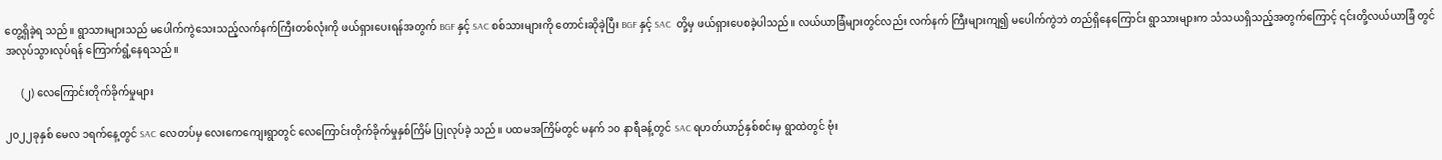တွေ့ရှိခဲ့ရ သည်။ ရွာသားများသည် မပေါက်ကွဲသေးသည့်လက်နက်ကြီးတစ်လုံးကို ဖယ်ရှားပေးရန်အတွက် BGF နှင့် SAC စစ်သားများကို တောင်းဆိုခဲ့ပြီး BGF နှင့် SAC  တို့မှ ဖယ်ရှားပေစခဲ့ပါသည်။ လယ်ယာခြံများတွင်လည်း လက်နက် ကြီးများကျ၍ မပေါက်ကွဲဘဲ တည်ရှိနေကြောင်း ရွာသားများက သံသယရှိသည့်အတွက်ကြောင့် ၎င်းတို့လယ်ယာခြံ တွင် အလုပ်သွားလုပ်ရန် ကြောက်ရွံ့နေရသည်။

      (၂) လေကြောင်းတိုက်ခိုက်မှုများ

၂၀၂၂ခုနှစ် မေလ ၁ရက်နေ့တွင် SAC လေတပ်မှ လေးကေကျေးရွာတွင် လေကြောင်းတိုက်ခိုက်မှုနှစ်ကြိမ် ပြုလုပ်ခဲ့ သည်။ ပထမအကြိမ်တွင် မနက် ၁၀ နာရီခန့်တွင် SAC ရဟတ်ယာဉ်နှစ်စင်းမှ ရွာထဲတွင် ဗုံး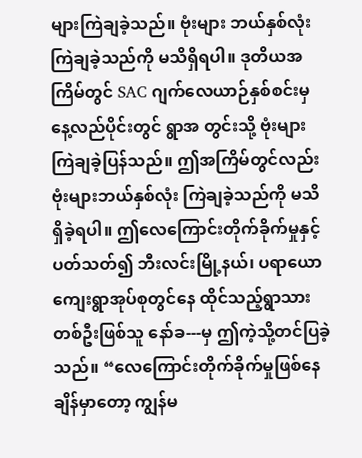များကြဲချခဲ့သည်။ ဗုံးများ ဘယ်နှစ်လုံးကြဲချခဲ့သည်ကို မသိရှိရပါ။ ဒုတိယအကြိမ်တွင် SAC ဂျက်လေယာဉ်နှစ်စင်းမှ နေ့လည်ပိုင်းတွင် ရွာအ တွင်းသို့ ဗုံးများကြဲချခဲ့ပြန်သည်။ ဤအကြိမ်တွင်လည်း ဗုံးများဘယ်နှစ်လုံး ကြဲချခဲ့သည်ကို မသိရှိခဲ့ရပါ။ ဤလေကြောင်းတိုက်ခိုက်မှုနှင့်ပတ်သတ်၍ ဘီးလင်းမြို့နယ်၊ ပရာယောကျေးရွာအုပ်စုတွင်နေ ထိုင်သည့်ရွာသား တစ်ဦးဖြစ်သူ နော်ခ---မှ ဤကဲ့သို့တင်ပြခဲ့သည်။ “လေကြောင်းတိုက်ခိုက်မှုဖြစ်နေချိန်မှာတော့ ကျွန်မ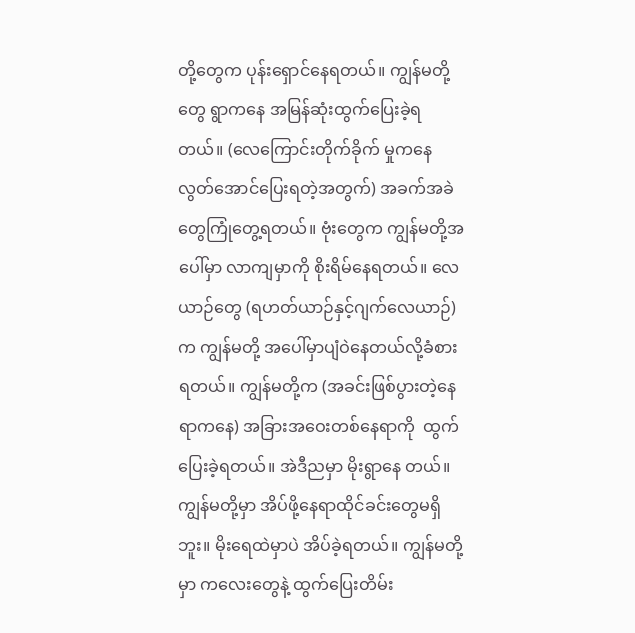တို့တွေက ပုန်းရှောင်နေရတယ်။ ကျွန်မတို့တွေ ရွာကနေ အမြန်ဆုံးထွက်ပြေးခဲ့ရတယ်။ (လေကြောင်းတိုက်ခိုက် မှုကနေ လွတ်အောင်ပြေးရတဲ့အတွက်) အခက်အခဲတွေကြုံတွေ့ရတယ်။ ဗုံးတွေက ကျွန်မတို့အပေါ်မှာ လာကျမှာကို စိုးရိမ်နေရတယ်။ လေယာဉ်တွေ (ရဟတ်ယာဉ်နှင့်ဂျက်လေယာဉ်)က ကျွန်မတို့ အပေါ်မှာပျံဝဲနေတယ်လို့ခံစားရတယ်။ ကျွန်မတို့က (အခင်းဖြစ်ပွားတဲ့နေရာကနေ) အခြားအဝေးတစ်နေရာကို  ထွက်ပြေးခဲ့ရတယ်။ အဲဒီညမှာ မိုးရွာနေ တယ်။ ကျွန်မတို့မှာ အိပ်ဖို့နေရာထိုင်ခင်းတွေမရှိဘူး။ မိုးရေထဲမှာပဲ အိပ်ခဲ့ရတယ်။ ကျွန်မတို့မှာ ကလေးတွေနဲ့ ထွက်ပြေးတိမ်း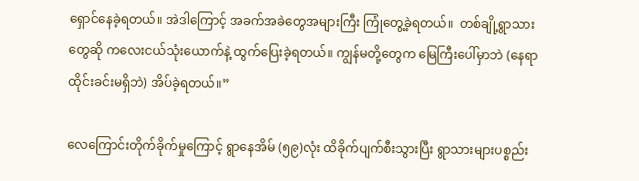ရှောင်နေခဲ့ရတယ်။ အဲဒါကြောင့် အခက်အခဲတွေအများကြီး ကြုံတွေ့ခဲ့ရတယ်။  တစ်ချို့ရွာသား တွေဆို ကလေးငယ်သုံးယောက်နဲ့ ထွက်ပြေးခဲ့ရတယ်။ ကျွန်မတို့တွေက မြေကြီးပေါ်မှာဘဲ (နေရာထိုင်းခင်းမရှိဘဲ) အိပ်ခဲ့ရတယ်။”

လေကြောင်းတိုက်ခိုက်မှုကြောင့် ရွာနေအိမ် (၅၉)လုံး ထိခိုက်ပျက်စီးသွားပြီး ရွာသားများပစ္စည်း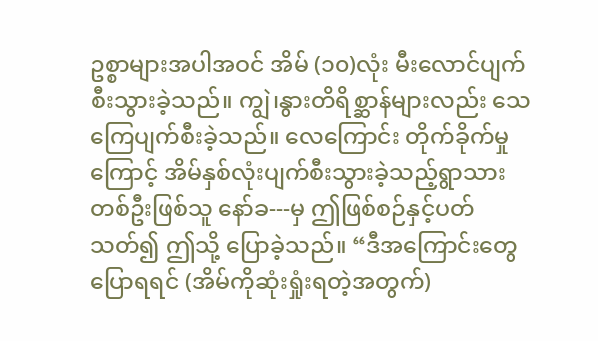ဥစ္စာများအပါအဝင် အိမ် (၁၀)လုံး မီးလောင်ပျက်စီးသွားခဲ့သည်။ ကျွဲ၊နွားတိရိစ္ဆာန်များလည်း သေကြေပျက်စီးခဲ့သည်။ လေကြောင်း တိုက်ခိုက်မှုကြောင့် အိမ်နှစ်လုံးပျက်စီးသွားခဲ့သည့်ရွာသားတစ်ဦးဖြစ်သူ နော်ခ---မှ ဤဖြစ်စဉ်နှင့်ပတ်သတ်၍ ဤသို့ ပြောခဲ့သည်။ “ဒီအကြောင်းတွေပြောရရင် (အိမ်ကိုဆုံးရှုံးရတဲ့အတွက်)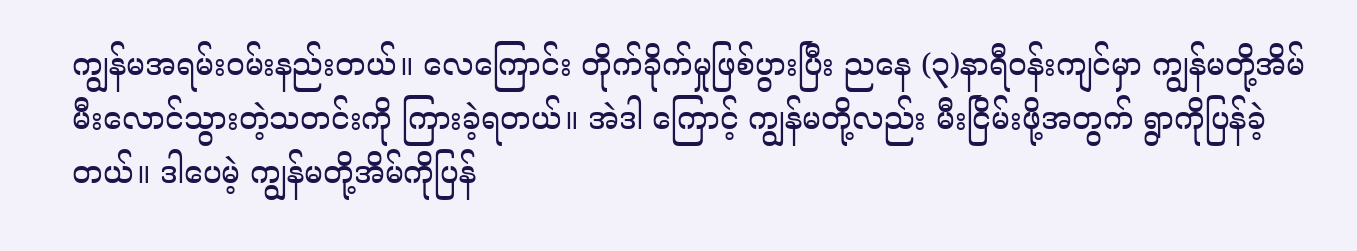ကျွန်မအရမ်းဝမ်းနည်းတယ်။ လေကြောင်း တိုက်ခိုက်မှုဖြစ်ပွားပြီး ညနေ (၃)နာရီဝန်းကျင်မှာ ကျွန်မတို့အိမ်မီးလောင်သွားတဲ့သတင်းကို ကြားခဲ့ရတယ်။ အဲဒါ ကြောင့် ကျွန်မတို့လည်း မီးငြိမ်းဖို့အတွက် ရွာကိုပြန်ခဲ့တယ်။ ဒါပေမဲ့ ကျွန်မတို့အိမ်ကိုပြန်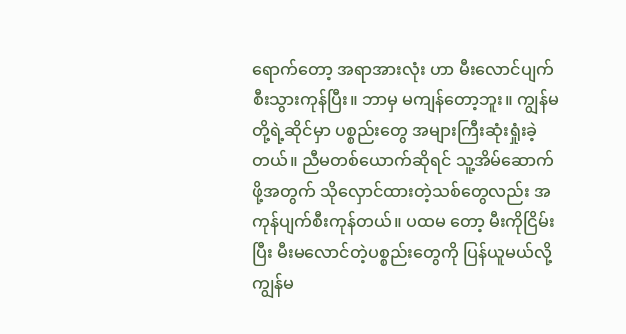ရောက်တော့ အရာအားလုံး ဟာ မီးလောင်ပျက်စီးသွားကုန်ပြီး။ ဘာမှ မကျန်တော့ဘူး။ ကျွန်မတို့ရဲ့ဆိုင်မှာ ပစ္စည်းတွေ အများကြီးဆုံးရှုံးခဲ့တယ်။ ညီမတစ်ယောက်ဆိုရင် သူ့အိမ်ဆောက်ဖို့အတွက် သိုလှောင်ထားတဲ့သစ်တွေလည်း အကုန်ပျက်စီးကုန်တယ်။ ပထမ တော့ မီးကိုငြိမ်းပြီး မီးမလောင်တဲ့ပစ္စည်းတွေကို ပြန်ယူမယ်လို့ ကျွန်မ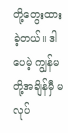တို့တွေးထားခဲ့တယ်။ ဒါပေမဲ့ ကျွန်မတို့အချိန်မှီ မလုပ်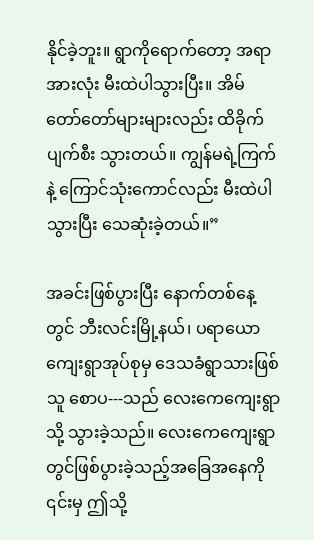နိုင်ခဲ့ဘူး။ ရွာကိုရောက်တော့ အရာအားလုံး မီးထဲပါသွားပြီး။ အိမ် တော်တော်များများလည်း ထိခိုက်ပျက်စီး သွားတယ်။ ကျွန်မရဲ့ကြက်နဲ့ ကြောင်သုံးကောင်လည်း မီးထဲပါသွားပြီး သေဆုံးခဲ့တယ်။”

အခင်းဖြစ်ပွားပြီး နောက်တစ်နေ့တွင် ဘီးလင်းမြို့နယ်၊ ပရာယောကျေးရွာအုပ်စုမှ ဒေသခံရွာသားဖြစ်သူ စောပ---သည် လေးကေကျေးရွာသို့ သွားခဲ့သည်။ လေးကေကျေးရွာတွင်ဖြစ်ပွားခဲ့သည့်အခြေအနေကို ၎င်းမှ ဤသို့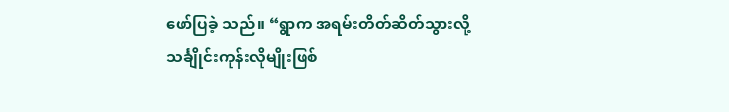ဖော်ပြခဲ့ သည်။ “ရွာက အရမ်းတိတ်ဆိတ်သွားလို့ သင်္ချိုင်းကုန်းလိုမျိုးဖြစ်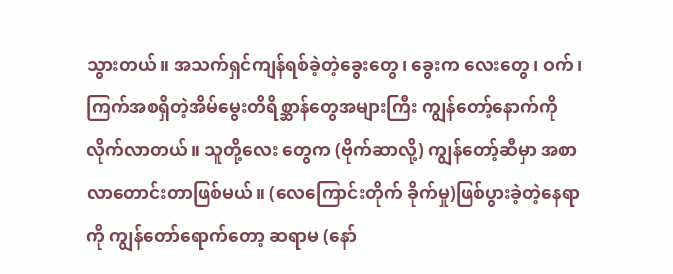သွားတယ်။ အသက်ရှင်ကျန်ရစ်ခဲ့တဲ့ခွေးတွေ၊ ခွေးက လေးတွေ၊ ဝက်၊ ကြက်အစရှိတဲ့အိမ်မွေးတိရိစ္ဆာန်တွေအများကြီး ကျွန်တော့်နောက်ကို လိုက်လာတယ်။ သူတို့လေး တွေက (ဗိုက်ဆာလို့) ကျွန်တော့်ဆီမှာ အစာလာတောင်းတာဖြစ်မယ်။ (လေကြောင်းတိုက် ခိုက်မှု)ဖြစ်ပွားခဲ့တဲ့နေရာကို ကျွန်တော်ရောက်တော့ ဆရာမ (နော်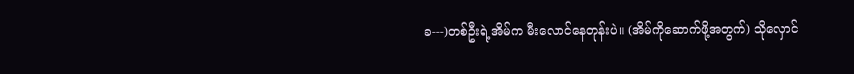ခ---)တစ်ဦးရဲ့အိမ်က မီးလောင်နေတုန်းပဲ။ (အိမ်ကိုဆောက်ဖို့အတွက်) သိုလှောင်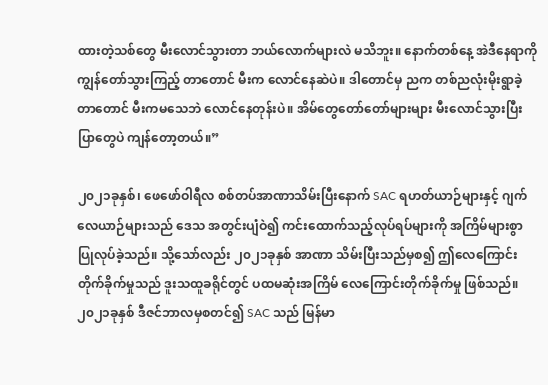ထားတဲ့သစ်တွေ မီးလောင်သွားတာ ဘယ်လောက်များလဲ မသိဘူး။ နောက်တစ်နေ့ အဲဒီနေရာကို ကျွန်တော်သွားကြည့် တာတောင် မီးက လောင်နေဆဲပဲ။ ဒါတောင်မှ ညက တစ်ညလုံးမိုးရွာခဲ့တာတောင် မီးကမသေဘဲ လောင်နေတုန်းပဲ။ အိမ်တွေတော်တော်များများ မီးလောင်သွားပြီး ပြာတွေပဲ ကျန်တော့တယ်။”

၂၀၂၁ခုနှစ်၊ ဖေဖော်ဝါရီလ စစ်တပ်အာဏာသိမ်းပြီးနောက် SAC ရဟတ်ယာဉ်များနှင့် ဂျက်လေယာဉ်များသည် ဒေသ အတွင်းပျံဝဲ၍ ကင်းထောက်သည့်လုပ်ရပ်များကို အကြိမ်များစွာ ပြုလုပ်ခဲ့သည်။ သို့သော်လည်း ၂၀၂၁ခုနှစ် အာဏာ သိမ်းပြီးသည်မှစ၍ ဤလေကြောင်းတိုက်ခိုက်မှုသည် ဒူးသထူခရိုင်တွင် ပထမဆုံးအကြိမ် လေကြောင်းတိုက်ခိုက်မှု ဖြစ်သည်။ ၂၀၂၁ခုနှစ် ဒီဇင်ဘာလမှစတင်၍ SAC သည် မြန်မာ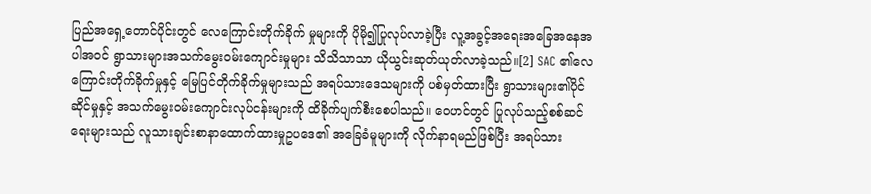ပြည်အရှေ့တောင်ပိုင်းတွင် လေကြောင်းတိုက်ခိုက် မှုများကို ပိုမို၍ပြုလုပ်လာခဲ့ပြီး လူ့အခွင့်အရေးအခြေအနေအပါအဝင် ရွာသားများအသက်မွေးဝမ်းကျောင်းမှုများ သိသိသာသာ ယိုယွင်းဆုတ်ယုတ်လာခဲ့သည်။[2] SAC ၏လေကြောင်းတိုက်ခိုက်မှုနှင့် မြေပြင်တိုက်ခိုက်မှုများသည် အရပ်သားဒေသများကို ပစ်မှတ်ထားပြီး ရွာသားများ၏ပိုင်ဆိုင်မှုနှင့် အသက်မွေးဝမ်းကျောင်းလုပ်ငန်းများကို ထိခိုက်ပျက်စီးစေပါသည်။ ဝေဟင်တွင် ပြုလုပ်သည့်စစ်ဆင်ရေးများသည် လူသားချင်းစာနာထောက်ထားမှုဥပဒေ၏ အခြေခံမူများကို လိုက်နာရမည်ဖြစ်ပြီး အရပ်သား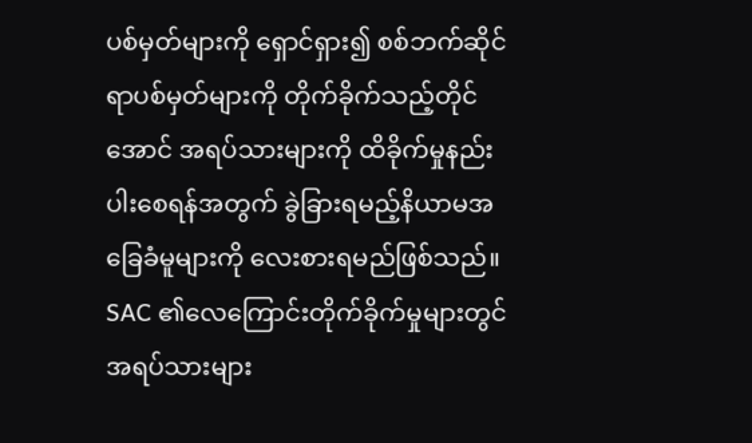ပစ်မှတ်များကို ရှောင်ရှား၍ စစ်ဘက်ဆိုင်ရာပစ်မှတ်များကို တိုက်ခိုက်သည့်တိုင်အောင် အရပ်သားများကို ထိခိုက်မှုနည်းပါးစေရန်အတွက် ခွဲခြားရမည့်နိယာမအခြေခံမူများကို လေးစားရမည်ဖြစ်သည်။ SAC ၏လေကြောင်းတိုက်ခိုက်မှုများတွင် အရပ်သားများ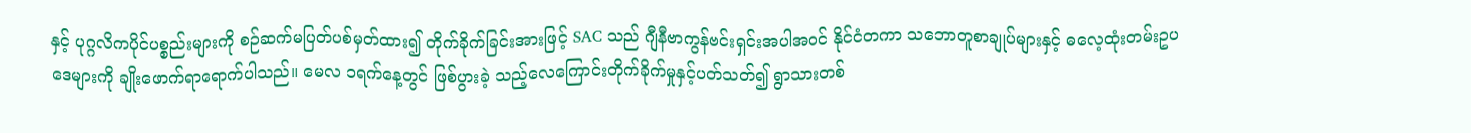နှင့် ပုဂ္ဂလိကပိုင်ပစ္စည်းများကို စဉ်ဆက်မပြတ်ပစ်မှတ်ထား၍ တိုက်ခိုက်ခြင်းအားဖြင့် SAC သည် ဂျီနီဗာကွန်ဗင်းရှင်းအပါအဝင် နိုင်ငံတကာ သဘောတူစာချုပ်များနှင့် ဓလေ့ထုံးတမ်းဥပဒေများကို ချိုးဖောက်ရာရောက်ပါသည်။ မေလ ၁ရက်နေ့တွင် ဖြစ်ပွားခဲ့ သည့်လေကြောင်းတိုက်ခိုက်မှုနှင့်ပတ်သတ်၍ ရွာသားတစ်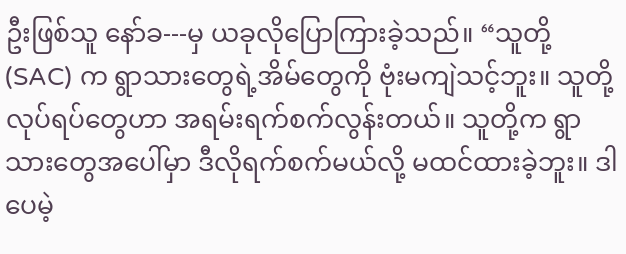ဦးဖြစ်သူ နော်ခ---မှ ယခုလိုပြောကြားခဲ့သည်။ “သူတို့ (SAC) က ရွာသားတွေရဲ့အိမ်တွေကို ဗုံးမကျဲသင့်ဘူး။ သူတို့လုပ်ရပ်တွေဟာ အရမ်းရက်စက်လွန်းတယ်။ သူတို့က ရွာသားတွေအပေါ်မှာ ဒီလိုရက်စက်မယ်လို့ မထင်ထားခဲ့ဘူး။ ဒါပေမဲ့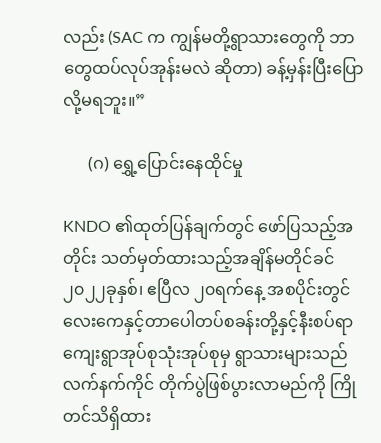လည်း (SAC က ကျွန်မတို့ရွာသားတွေကို ဘာတွေထပ်လုပ်အုန်းမလဲ ဆိုတာ) ခန့်မှန်းပြီးပြောလို့မရဘူး။”

      (ဂ) ရွှေ့ပြောင်းနေထိုင်မှု

KNDO ၏ထုတ်ပြန်ချက်တွင် ဖော်ပြသည့်အတိုင်း သတ်မှတ်ထားသည့်အချိန်မတိုင်ခင် ၂၀၂၂ခုနှစ်၊ ဧပြီလ ၂၀ရက်နေ့ အစပိုင်းတွင် လေးကေနှင့်တာပေါတပ်စခန်းတို့နှင့်နီးစပ်ရာ ကျေးရွာအုပ်စုသုံးအုပ်စုမှ ရွာသားများသည် လက်နက်ကိုင် တိုက်ပွဲဖြစ်ပွားလာမည်ကို ကြိုတင်သိရှိထား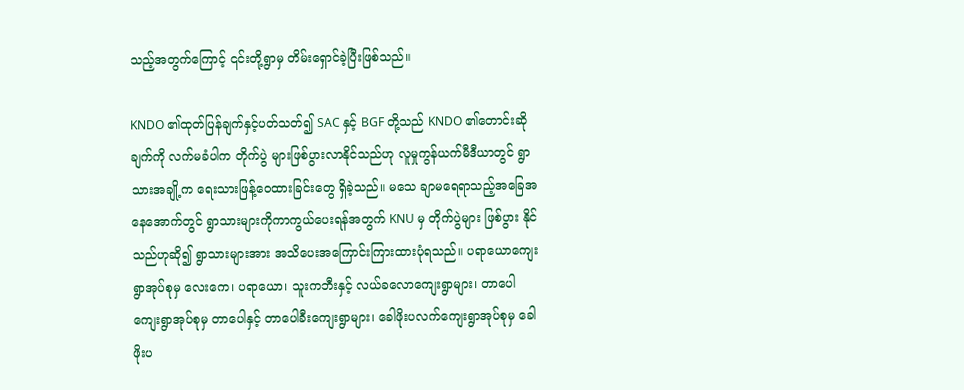သည့်အတွက်ကြောင့် ၎င်းတို့ရွာမှ တိမ်းရှောင်ခဲ့ပြီးဖြစ်သည်။

KNDO ၏ထုတ်ပြန်ချက်နှင့်ပတ်သတ်၍ SAC နှင့် BGF တို့သည် KNDO ၏တောင်းဆိုချက်ကို လက်မခံပါက တိုက်ပွဲ များဖြစ်ပွားလာနိုင်သည်ဟု လူမှုကွန်ယက်မီဒီယာတွင် ရွာသားအချို့က ရေးသားဖြန့်ဝေထားခြင်းတွေ ရှိခဲ့သည်။ မသေ ချာမရေရာသည့်အခြေအနေအောက်တွင် ရွာသားများကိုကာကွယ်ပေးရန်အတွက် KNU မှ တိုက်ပွဲများ ဖြစ်ပွား နိုင်သည်ဟုဆို၍ ရွာသားများအား အသိပေးအကြောင်းကြားထားပုံရသည်။ ပရာယောကျေးရွာအုပ်စုမှ လေးကေ၊ ပရာယော၊ သူးကဘီးနှင့် လယ်ခလောကျေးရွာများ၊ တာပေါကျေးရွာအုပ်စုမှ တာပေါနှင့် တာပေါခီးကျေးရွာများ၊ ခေါဖိုးပလက်ကျေးရွာအုပ်စုမှ ခေါဖိုးပ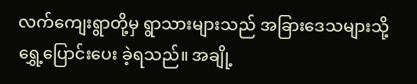လက်ကျေးရွာတို့မှ ရွာသားများသည် အခြားဒေသများသို့ ရွှေ့ပြောင်းပေး ခဲ့ရသည်။ အချို့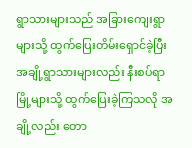ရွာသားများသည် အခြားကျေးရွာများသို့ ထွက်ပြေးတိမ်းရှောင်ခဲ့ပြီး အချို့ရွာသားများလည်း နီးစပ်ရာ မြို့များသို့ ထွက်ပြေးခဲ့ကြသလို အချို့လည်း တော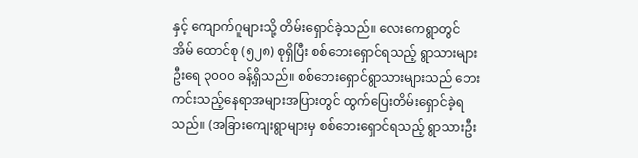နှင့် ကျောက်ဂူများသို့ တိမ်းရှောင်ခဲ့သည်။ လေးကေရွာတွင် အိမ် ထောင်စု (၅၂၈) စုရှိပြီး စစ်ဘေးရှောင်ရသည့် ရွာသားများဦးရေ ၃၀၀၀ ခန့်ရှိသည်။ စစ်ဘေးရှောင်ရွာသားများသည် ဘေးကင်းသည့်နေရာအများအပြားတွင် ထွက်ပြေးတိမ်းရှောင်ခဲ့ရသည်။ (အခြားကျေးရွာများမှ စစ်ဘေးရှောင်ရသည့် ရွာသားဦး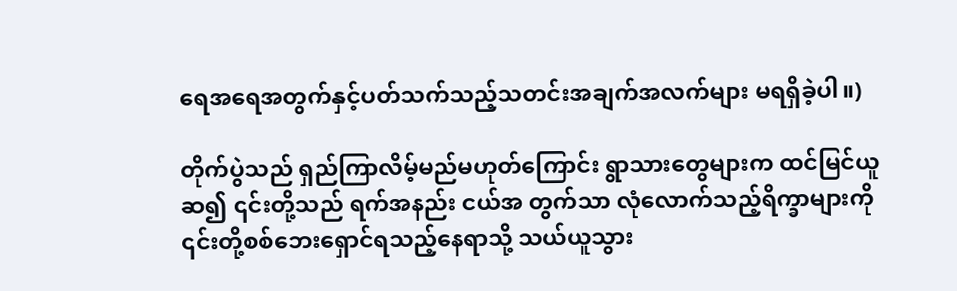ရေအရေအတွက်နှင့်ပတ်သက်သည့်သတင်းအချက်အလက်များ မရရှိခဲ့ပါ။)

တိုက်ပွဲသည် ရှည်ကြာလိမ့်မည်မဟုတ်ကြောင်း ရွာသားတွေများက ထင်မြင်ယူဆ၍ ၎င်းတို့သည် ရက်အနည်း ငယ်အ တွက်သာ လုံလောက်သည့်ရိက္ခာများကို ၎င်းတို့စစ်ဘေးရှောင်ရသည့်နေရာသို့ သယ်ယူသွား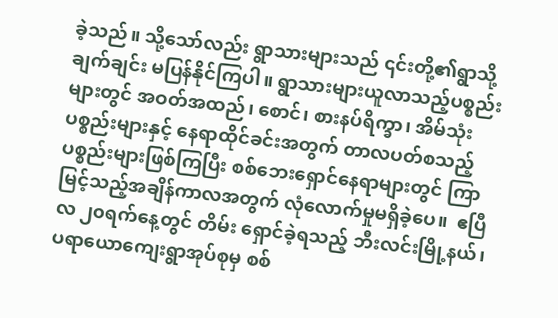ခဲ့သည်။ သို့သော်လည်း ရွာသားများသည် ၎င်းတို့၏ရွာသို့ ချက်ချင်း မပြန်နိုင်ကြပါ။ ရွာသားများယူလာသည့်ပစ္စည်းများတွင် အဝတ်အထည်၊ စောင်၊ စားနပ်ရိက္ခာ၊ အိမ်သုံးပစ္စည်းများနှင့် နေရာထိုင်ခင်းအတွက် တာလပတ်စသည့် ပစ္စည်းများဖြစ်ကြပြီး စစ်ဘေးရှောင်နေရာများတွင် ကြာမြင့်သည့်အချိန်ကာလအတွက် လုံလောက်မှုမရှိခဲ့ပေ။  ဧပြီလ ၂၀ရက်နေ့တွင် တိမ်း ရှောင်ခဲ့ရသည့် ဘီးလင်းမြို့နယ်၊ ပရာယောကျေးရွာအုပ်စုမှ စစ်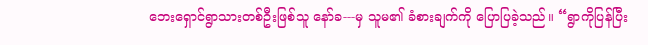ဘေးရှောင်ရွာသားတစ်ဦးဖြစ်သူ နော်ခ---မှ သူမ၏ ခံစားချက်ကို ပြောပြခဲ့သည်။ “ရွာကိုပြန်ပြီး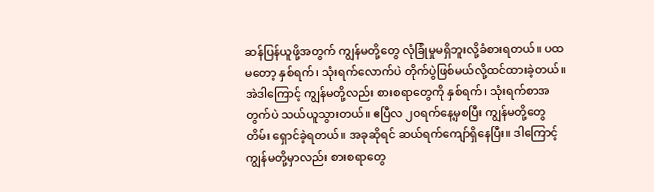ဆန်ပြန်ယူဖို့အတွက် ကျွန်မတို့တွေ လုံခြုံမှုမရှိဘူးလို့ခံစားရတယ်။ ပထမတော့ နှစ်ရက်၊ သုံးရက်လောက်ပဲ တိုက်ပွဲဖြစ်မယ်လို့ထင်ထားခဲ့တယ်။ အဲဒါကြောင့် ကျွန်မတို့လည်း စားစရာတွေကို နှစ်ရက်၊ သုံးရက်စာအတွက်ပဲ သယ်ယူသွားတယ်။ ဧပြီလ ၂၀ရက်နေ့မှစပြီး ကျွန်မတို့တွေ တိမ်း ရှောင်ခဲ့ရတယ်။ အခုဆိုရင် ဆယ်ရက်ကျော်ရှိနေပြီး။ ဒါကြောင့် ကျွန်မတို့မှာလည်း စားစရာတွေ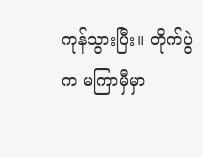ကုန်သွားပြီး။ တိုက်ပွဲက မကြာမှီမှာ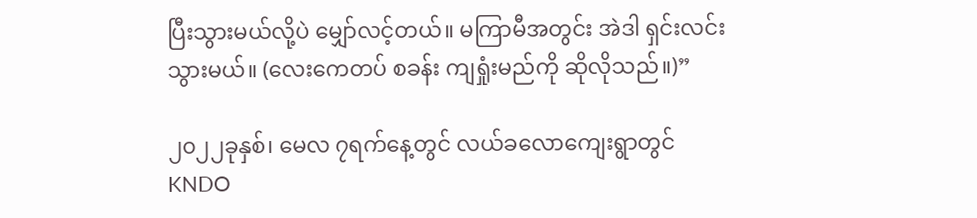ပြီးသွားမယ်လို့ပဲ မျှော်လင့်တယ်။ မကြာမီအတွင်း အဲဒါ ရှင်းလင်းသွားမယ်။ (လေးကေတပ် စခန်း ကျရှုံးမည်ကို ဆိုလိုသည်။)”

၂၀၂၂ခုနှစ်၊ မေလ ၇ရက်နေ့တွင် လယ်ခလောကျေးရွာတွင် KNDO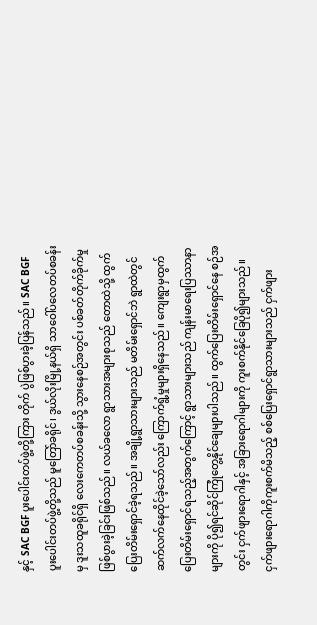နှင့် SAC BGF ပူးပေါင်းတပ်ဖွဲ့တို့ကြား တိုက် ပွဲဖြစ်ပွားခဲ့ပြန်သည်။ SAC BGF ပူးပေါင်းတပ်ဖွဲ့တို့သည် မူတြော်ခရိုင်၊ ဒွယ်လိုးမြို့နယ်ရှိ သာဝေါ်ပလေတပ်စခန်းမှ ဒူးသထူခရိုင်ရှိ လေးကေတပ်စခန်းသို့ သွားနေစဉ်အတွင်း ပစ်ခတ်တိုက်ခိုက်မှုဖြစ်ပွားခဲ့ခြင်းဖြစ်သည်။ လယ်ခလော ရွာသားအများစုသည် တောထဲသို့ ထွက်ပြေးတိမ်းရှောင်ခဲ့ရသည်။ အချို့ရွာသားများသည် မတိမ်းရှောင်ဘဲ ရွာထဲတွင် ဆက်လက်နေထိုင်ခဲ့သော်လည်း ကြောက်ရွံ့မှုများရှိနေသည်။ ကျေးရွာမှထွက်ပြေးတိမ်းရှောင်ရသည့်အတွက်ကြောင့် ရွာသားများသည် ကျန်းမာရေးပြဿာနာများကို ပို၍ရင်ဆိုင်ကြုံတွေ့နိုင်ချေများပါသည်။ ထွက်ပြေးတိမ်းရှောင်နေ စဉ်အတွင်း ငှက်ဖျားရောဂါနှင့် အခြားရောဂါများကို ကူးစက်နိုင်ခြေပို၍များသည်။ ငှက်ဖျားရောဂါကိုကူးစက်မိသည့် စစ်ပြေးရှောင်ရွာသားများသည် ငှက်ဖျား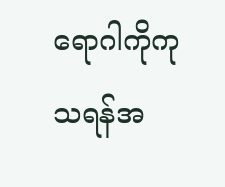ရောဂါကိုကုသရန်အ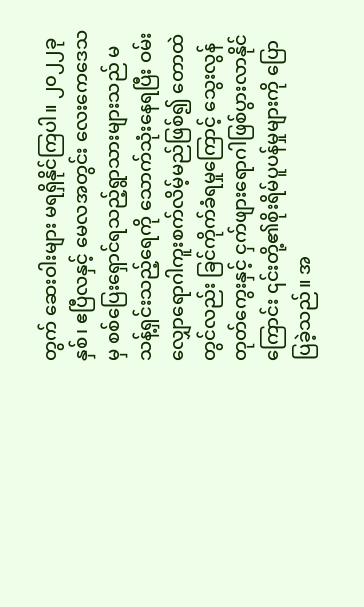တွက် ဆေးဝါးများ မရရှိနိုင်ကြပါ။ ၂၀၂၂ခုနှစ်၊ ဧပြီလနှင့် မေလအတွင်း လေးကေဒေသမှ စစ်ပြေးရှောင်ရသည့်ရွာသားများသည် မသန့်ရှင်းသည့်ရေကို သောက်သုံးနေရပြီး ဝမ်းလျှောရောဂါကူးစက်လိမ့်မည်ဖြစ်၍ တောထဲတွင်လည်း ခြင်ကိုက်ခံရမှုကြောင့် သွေးလွန်တုတ်ကွေးနှင့် ငှက်ဖျားရောဂါဖြစ်ပွားလာနိုင်ကြောင်း ၎င်းတို့၏စိုးရိမ်ပူပန်မှုများကို ပြောပြခဲ့သည်။ အ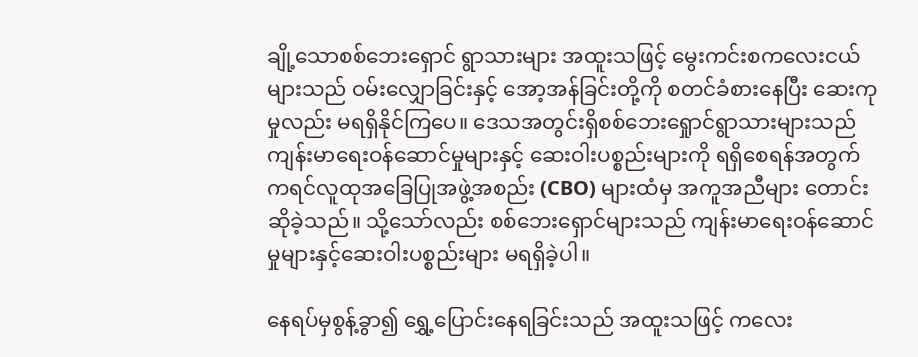ချို့သောစစ်ဘေးရှောင် ရွာသားများ အထူးသဖြင့် မွေးကင်းစကလေးငယ်များသည် ဝမ်းလျှောခြင်းနှင့် အော့အန်ခြင်းတို့ကို စတင်ခံစားနေပြီး ဆေးကုမှုလည်း မရရှိနိုင်ကြပေ။ ဒေသအတွင်းရှိစစ်ဘေးရှေုာင်ရွာသားများသည် ကျန်းမာရေးဝန်ဆောင်မှုများနှင့် ဆေးဝါးပစ္စည်းများကို ရရှိစေရန်အတွက် ကရင်လူထုအခြေပြုအဖွဲ့အစည်း (CBO) များထံမှ အကူအညီများ တောင်း ဆိုခဲ့သည်။ သို့သော်လည်း စစ်ဘေးရှောင်များသည် ကျန်းမာရေးဝန်ဆောင်မှုများနှင့်ဆေးဝါးပစ္စည်းများ မရရှိခဲ့ပါ။

နေရပ်မှစွန့်ခွာ၍ ရွှေ့ပြောင်းနေရခြင်းသည် အထူးသဖြင့် ကလေး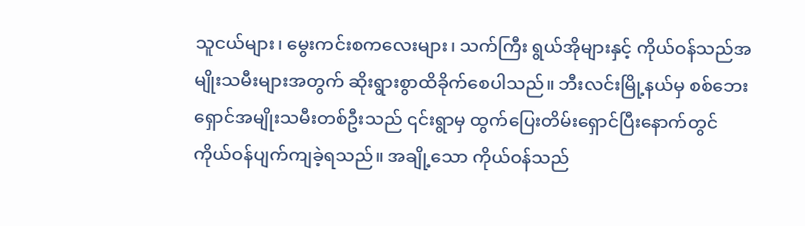သူငယ်များ၊ မွေးကင်းစကလေးများ၊ သက်ကြီး ရွယ်အိုများနှင့် ကိုယ်ဝန်သည်အမျိုးသမီးများအတွက် ဆိုးရွားစွာထိခိုက်စေပါသည်။ ဘီးလင်းမြို့နယ်မှ စစ်ဘေး ရှောင်အမျိုးသမီးတစ်ဦးသည် ၎င်းရွာမှ ထွက်ပြေးတိမ်းရှောင်ပြီးနောက်တွင် ကိုယ်ဝန်ပျက်ကျခဲ့ရသည်။ အချို့သော ကိုယ်ဝန်သည်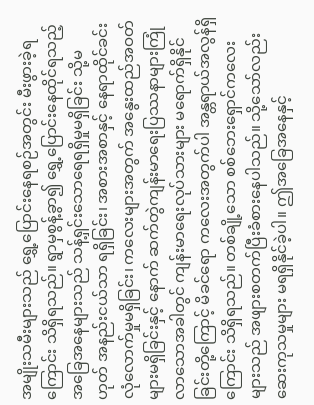အမျိုးသမီးများသည် ရွှေ့ပြောင်းနေရစဉ်အတွင်း မီးဖွားခဲ့ရကြောင်း သိရှိရသည်။ ရွာမှစွန့်ခွာ၍ ရွှေ့ပြောင်းနေထိုင်ရသည့်အခြေအနေများသည် သန့်ရှင်းသောရေရရှိမှုမရှိခြင်း သို့မဟုတ် အနည်းငယ်သာ ရရှိခြင်း၊ အစားအစာနှင့် နေရာထိုင်ခင်းလုံလောက်မှုမရှိခြင်း၊ ကလေးများအတွက် အနွေးထည်အဝတ်များမရှိခြင်းနှင့် နောက် ဆက်တွဲကျန်းမာရေးပြဿနာများကြုံလာသောအခါတွင် ကျန်းမာရေးလုပ်သားများ မရောက်ရှိနိုင်ခြင်းတို့ကြောင့် မိခင်ရော ကလေးအတွက်ပါ အန္တရာယ်အလွန်ရှိကြောင်း သိရှိရသည်။ တစ်ချို့သော စစ်ဘေးရှောင်ကလေးများသည် အဖျားစတက်ပြီးခံစားနေပါသည်။ သို့သော်လည်း ဆေးကုသမှုများ မရရှိနိုင်ခဲ့ပါ။ ဤအခြေအနေနှင့်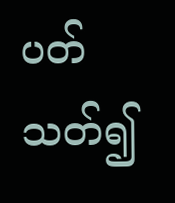ပတ်သတ်၍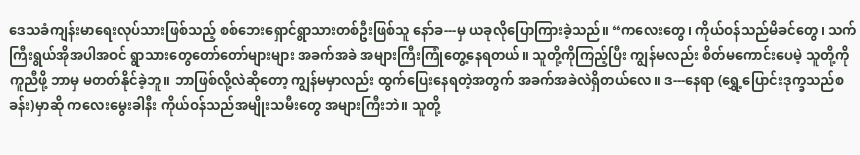ဒေသခံကျန်းမာရေးလုပ်သားဖြစ်သည့် စစ်ဘေးရှောင်ရွာသားတစ်ဦးဖြစ်သူ နော်ခ---မှ ယခုလိုပြောကြားခဲ့သည်။ “ကလေးတွေ၊ ကိုယ်ဝန်သည်မိခင်တွေ၊ သက်ကြီးရွယ်အိုအပါအဝင် ရွာသားတွေတော်တော်များများ အခက်အခဲ အများကြီးကြုံတွေ့နေရတယ်။ သူတို့ကိုကြည့်ပြီး ကျွန်မလည်း စိတ်မကောင်းပေမဲ့ သူတို့ကိုကူညီဖို့ ဘာမှ မတတ်နိုင်ခဲ့ဘူ။ ဘာဖြစ်လို့လဲဆိုတော့ ကျွန်မမှာလည်း ထွက်ပြေးနေရတဲ့အတွက် အခက်အခဲလဲရှိတယ်လေ။ ဒ---နေရာ (ရွှေ့ပြောင်းဒုက္ခသည်စခန်း)မှာဆို ကလေးမွေးခါနီး ကိုယ်ဝန်သည်အမျိုးသမီးတွေ အများကြီးဘဲ။ သူတို့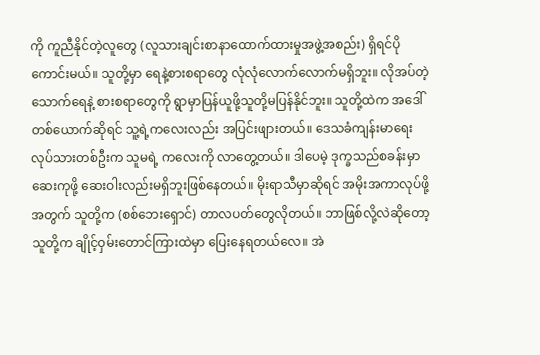ကို ကူညီနိုင်တဲ့လူတွေ (လူသားချင်းစာနာထောက်ထားမှုအဖွဲ့အစည်း) ရှိရင်ပိုကောင်းမယ်။ သူတို့မှာ ရေနဲ့စားစရာတွေ လုံလုံလောက်လောက်မရှိဘူး။ လိုအပ်တဲ့သောက်ရေနဲ့ စားစရာတွေကို ရွာမှာပြန်ယူဖို့သူတို့မပြန်နိုင်ဘူး။ သူတို့ထဲက အဒေါ်တစ်ယောက်ဆိုရင် သူ့ရဲ့ကလေးလည်း အပြင်းဖျားတယ်။ ဒေသခံကျန်းမာရေးလုပ်သားတစ်ဦးက သူမရဲ့ ကလေးကို လာတွေ့တယ်။ ဒါပေမဲ့ ဒုက္ခသည်စခန်းမှာ ဆေးကုဖို့ ဆေးဝါးလည်းမရှိဘူးဖြစ်နေတယ်။ မိုးရာသီမှာဆိုရင် အမိုးအကာလုပ်ဖို့အတွက် သူတို့က (စစ်ဘေးရှောင်) တာလပတ်တွေလိုတယ်။ ဘာဖြစ်လို့လဲဆိုတော့ သူတို့က ချိုင့်ဝှမ်းတောင်ကြားထဲမှာ ပြေးနေရတယ်လေ။ အဲ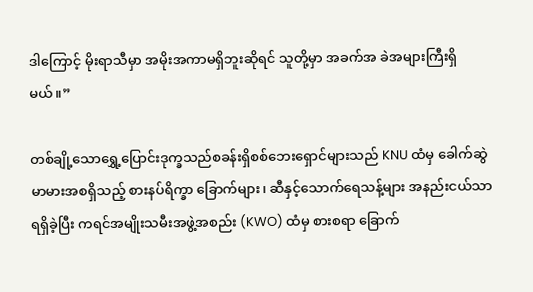ဒါကြောင့် မိုးရာသီမှာ အမိုးအကာမရှိဘူးဆိုရင် သူတို့မှာ အခက်အ ခဲအများကြီးရှိမယ်။”

တစ်ချို့သောရွှေ့ပြောင်းဒုက္ခသည်စခန်းရှိစစ်ဘေးရှောင်များသည် KNU ထံမှ ခေါက်ဆွဲမာမားအစရှိသည့် စားနပ်ရိက္ခာ ခြောက်များ၊ ဆီနှင့်သောက်ရေသန့်များ အနည်းငယ်သာရရှိခဲ့ပြီး ကရင်အမျိုးသမီးအဖွဲ့အစည်း (KWO) ထံမှ စားစရာ ခြောက်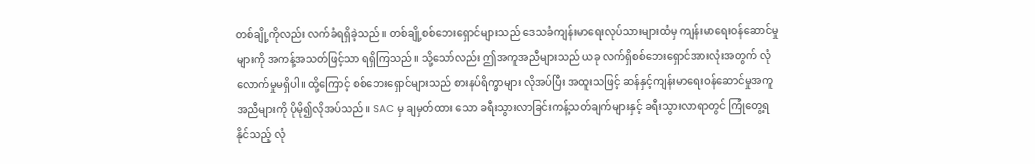တစ်ချို့ကိုလည်း လက်ခံရရှိခဲ့သည်။ တစ်ချို့စစ်ဘေးရှောင်များသည် ဒေသခံကျန်းမာရေးလုပ်သားများထံမှ ကျန်းမာရေးဝန်ဆောင်မှုများကို အကန့်အသတ်ဖြင့်သာ ရရှိကြသည်။ သို့သော်လည်း ဤအကူအညီများသည် ယခု လက်ရှိစစ်ဘေးရှောင်အားလုံးအတွက် လုံလောက်မှုမရှိပါ။ ထို့ကြောင့် စစ်ဘေးရှောင်များသည် စားနပ်ရိက္ခာများ လိုအပ်ပြီး အထူးသဖြင့် ဆန်နှင့်ကျန်းမာရေးဝန်ဆောင်မှုအကူအညီများကို ပိုမို၍လိုအပ်သည်။ SAC မှ ချမှတ်ထား သော ခရီးသွားလာခြင်းကန့်သတ်ချက်များနှင့် ခရီးသွားလာရာတွင် ကြုံတွေ့ရနိုင်သည့် လုံ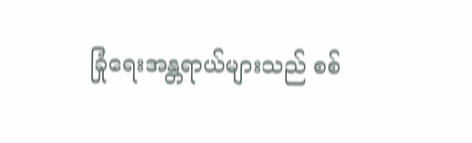ခြုံရေးအန္တရာယ်များသည် စစ်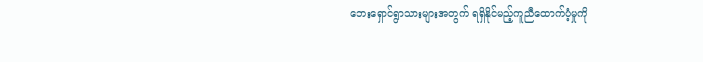ဘေးရှောင်ရွာသားများအတွက် ရရှိနိုင်မည့်ကူညီထောက်ပံ့မှုကို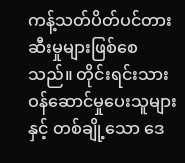ကန့်သတ်ပိတ်ပင်တားဆီးမှုများဖြစ်စေသည်။ တိုင်းရင်းသားဝန်ဆောင်မှုပေးသူများနှင့် တစ်ချို့သော ဒေ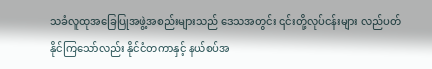သခံလူထုအခြေပြုအဖွဲ့အစည်းများသည် ဒေသအတွင်း ၎င်းတို့လုပ်ငန်းများ လည်ပတ်နိုင်ကြသော်လည်း နိုင်ငံတကာနှင့် နယ်စပ်အ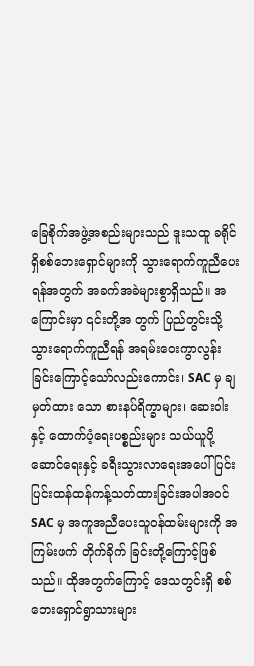ခြေစိုက်အဖွဲ့အစည်းများသည် ဒူးသထူ ခရိုင်ရှိစစ်ဘေးရှောင်များကို သွားရောက်ကူညီပေးရန်အတွက် အခက်အခဲများစွာရှိသည်။ အကြောင်းမှာ ၎င်းတို့အ တွက် ပြည်တွင်းသို့ သွားရောက်ကူညီရန် အရမ်းဝေးကွာလွန်းခြင်းကြောင့်သော်လည်းကောင်း၊ SAC မှ ချမှတ်ထား သော စားနပ်ရိက္ခာများ၊ ဆေးဝါးနှင့် ထောက်ပံ့ရေးပစ္စည်းများ သယ်ယူပို့ဆောင်ရေးနှင့် ခရီးသွားလာရေးအပေါ် ပြင်းပြင်းထန်ထန်ကန့်သတ်ထားခြင်းအပါအဝင် SAC မှ အကူအညီပေးသူဝန်ထမ်းများကို အကြမ်းဖက် တိုက်ခိုက် ခြင်းတို့ကြောင့်ဖြစ်သည်။ ထိုအတွက်ကြောင့် ဒေသတွင်းရှိ စစ်ဘေးရှောင်ရွာသားများ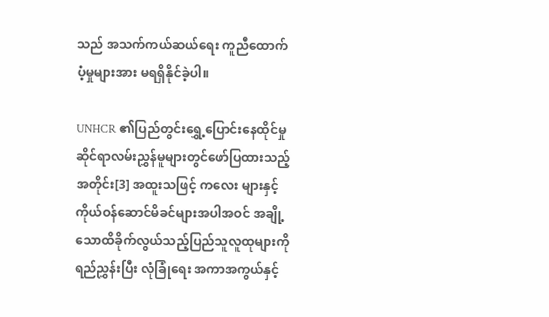သည် အသက်ကယ်ဆယ်ရေး ကူညီထောက်ပံ့မှုများအား မရရှိနိုင်ခဲ့ပါ။

UNHCR ၏ပြည်တွင်းရွှေ့ပြောင်းနေထိုင်မှုဆိုင်ရာလမ်းညွှန်မူများတွင်ဖော်ပြထားသည့်အတိုင်း[3] အထူးသဖြင့် ကလေး များနှင့် ကိုယ်ဝန်ဆောင်မိခင်များအပါအဝင် အချို့သောထိခိုက်လွယ်သည့်ပြည်သူလူထုများကို ရည်ညွှန်းပြီး လုံခြုံရေး အကာအကွယ်နှင့်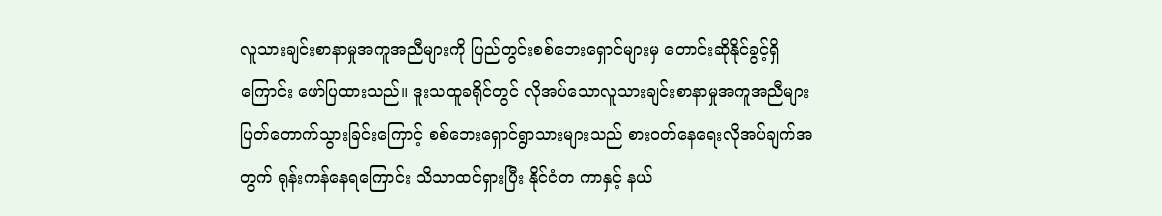လူသားချင်းစာနာမှုအကူအညီများကို ပြည်တွင်းစစ်ဘေးရှောင်များမှ တောင်းဆိုနိုင်ခွင့်ရှိကြောင်း ဖော်ပြထားသည်။ ဒူးသထူခရိုင်တွင် လိုအပ်သောလူသားချင်းစာနာမှုအကူအညီများ ပြတ်တောက်သွားခြင်းကြောင့် စစ်ဘေးရှောင်ရွာသားများသည် စားဝတ်နေရေးလိုအပ်ချက်အတွက် ရုန်းကန်နေရကြောင်း သိသာထင်ရှားပြီး နိုင်ငံတ ကာနှင့် နယ်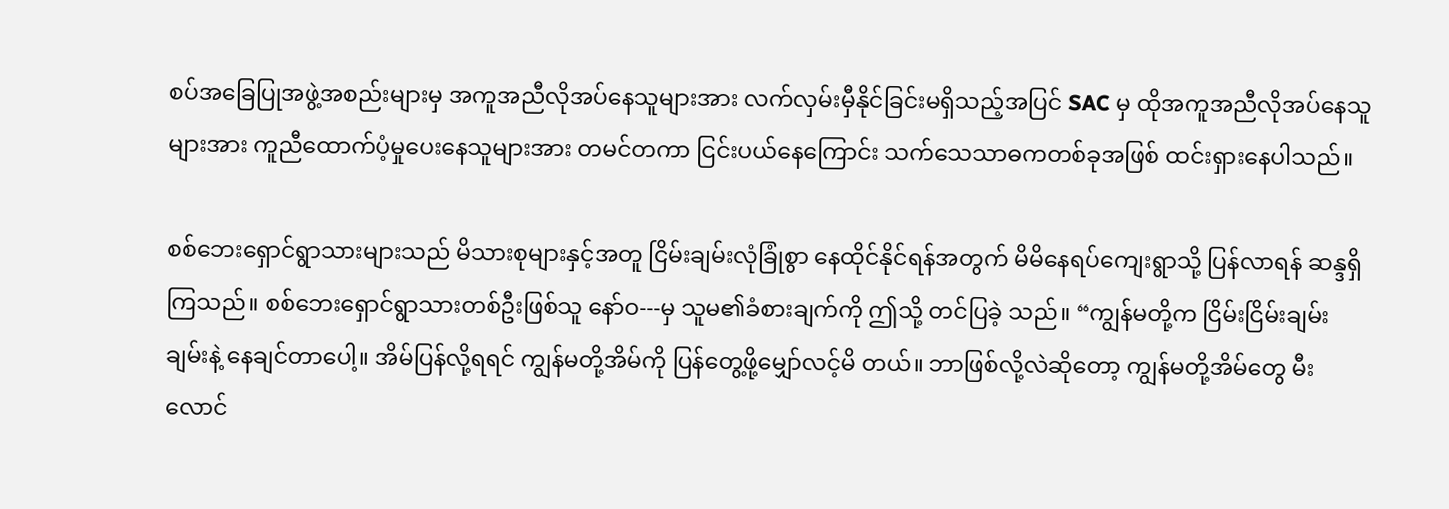စပ်အခြေပြုအဖွဲ့အစည်းများမှ အကူအညီလိုအပ်နေသူများအား လက်လှမ်းမှီနိုင်ခြင်းမရှိသည့်အပြင် SAC မှ ထိုအကူအညီလိုအပ်နေသူများအား ကူညီထောက်ပံ့မှုပေးနေသူများအား တမင်တကာ ငြင်းပယ်နေကြောင်း သက်သေသာဓကတစ်ခုအဖြစ် ထင်းရှားနေပါသည်။

စစ်ဘေးရှောင်ရွာသားများသည် မိသားစုများနှင့်အတူ ငြိမ်းချမ်းလုံခြုံစွာ နေထိုင်နိုင်ရန်အတွက် မိမိနေရပ်ကျေးရွာသို့ ပြန်လာရန် ဆန္ဒရှိကြသည်။ စစ်ဘေးရှောင်ရွာသားတစ်ဦးဖြစ်သူ နော်ဝ---မှ သူမ၏ခံစားချက်ကို ဤသို့ တင်ပြခဲ့ သည်။ “ကျွန်မတို့က ငြိမ်းငြိမ်းချမ်းချမ်းနဲ့ နေချင်တာပေါ့။ အိမ်ပြန်လို့ရရင် ကျွန်မတို့အိမ်ကို ပြန်တွေ့ဖို့မျှော်လင့်မိ တယ်။ ဘာဖြစ်လို့လဲဆိုတော့ ကျွန်မတို့အိမ်တွေ မီးလောင်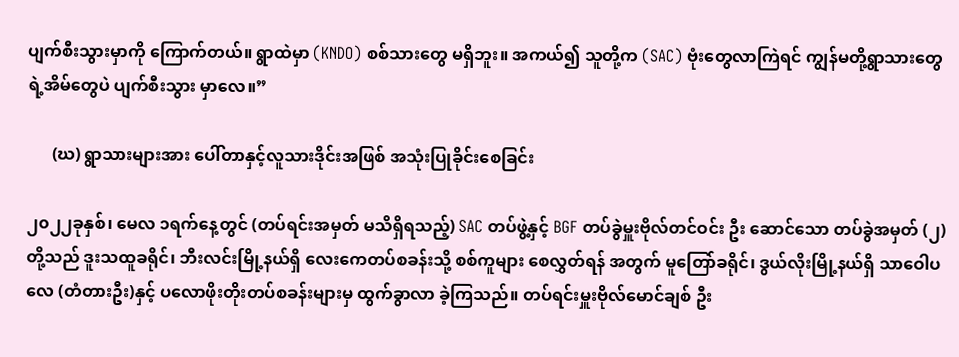ပျက်စီးသွားမှာကို ကြောက်တယ်။ ရွာထဲမှာ (KNDO) စစ်သားတွေ မရှိဘူး။ အကယ်၍ သူတို့က (SAC) ဗုံးတွေလာကြဲရင် ကျွန်မတို့ရွာသားတွေရဲ့အိမ်တွေပဲ ပျက်စီးသွား မှာလေ။”

      (ဃ) ရွာသားများအား ပေါ်တာနှင့်လူသားဒိုင်းအဖြစ် အသုံးပြုခိုင်းစေခြင်း

၂၀၂၂ခုနှစ်၊ မေလ ၁ရက်နေ့တွင် (တပ်ရင်းအမှတ် မသိရှိရသည့်) SAC တပ်ဖွဲ့နှင့် BGF တပ်ခွဲမှူးဗိုလ်တင်ဝင်း ဦး ဆောင်သော တပ်ခွဲအမှတ် (၂)တို့သည် ဒူးသထူခရိုင်၊ ဘီးလင်းမြို့နယ်ရှိ လေးကေတပ်စခန်းသို့ စစ်ကူများ စေလွှတ်ရန် အတွက် မူတြော်ခရိုင်၊ ဒွယ်လိုးမြို့နယ်ရှိ သာဝေါပလေ (တံတားဦး)နှင့် ပလောဖိုးတိုးတပ်စခန်းများမှ ထွက်ခွာလာ ခဲ့ကြသည်။ တပ်ရင်းမှူးဗိုလ်မောင်ချစ် ဦး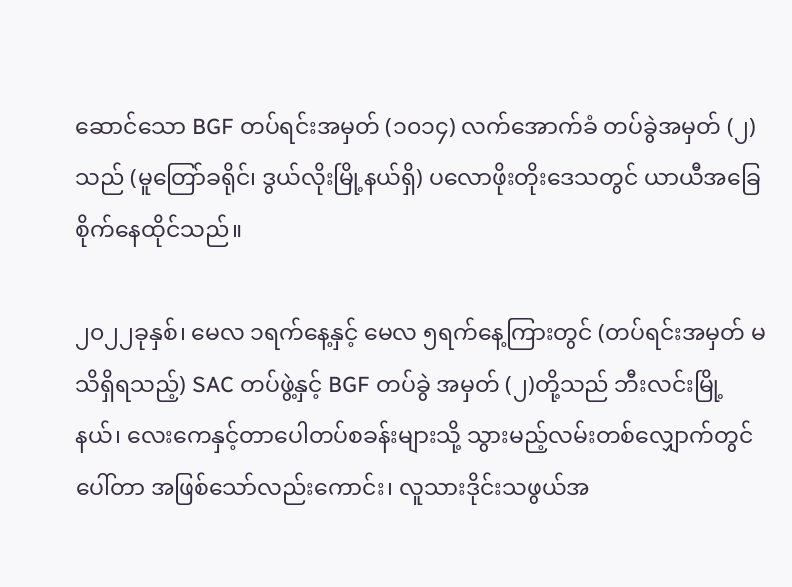ဆောင်သော BGF တပ်ရင်းအမှတ် (၁၀၁၄) လက်အောက်ခံ တပ်ခွဲအမှတ် (၂) သည် (မူတြော်ခရိုင်၊ ဒွယ်လိုးမြို့နယ်ရှိ) ပလောဖိုးတိုးဒေသတွင် ယာယီအခြေစိုက်နေထိုင်သည်။

၂၀၂၂ခုနှစ်၊ မေလ ၁ရက်နေ့နှင့် မေလ ၅ရက်နေ့ကြားတွင် (တပ်ရင်းအမှတ် မသိရှိရသည့်) SAC တပ်ဖွဲ့နှင့် BGF တပ်ခွဲ အမှတ် (၂)တို့သည် ဘီးလင်းမြို့နယ်၊ လေးကေနှင့်တာပေါတပ်စခန်းများသို့ သွားမည့်လမ်းတစ်လျှောက်တွင် ပေါ်တာ အဖြစ်သော်လည်းကောင်း၊ လူသားဒိုင်းသဖွယ်အ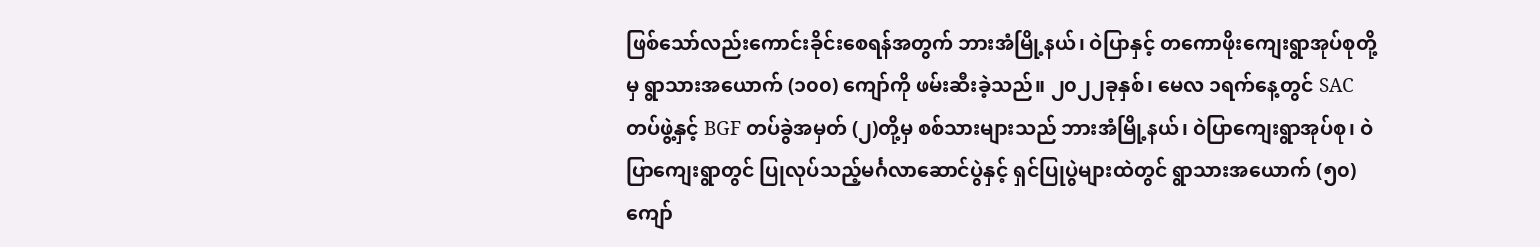ဖြစ်သော်လည်းကောင်းခိုင်းစေရန်အတွက် ဘားအံမြို့နယ်၊ ဝဲပြာနှင့် တကောဖိုးကျေးရွာအုပ်စုတို့မှ ရွာသားအယောက် (၁၀၀) ကျော်ကို ဖမ်းဆီးခဲ့သည်။ ၂၀၂၂ခုနှစ်၊ မေလ ၁ရက်နေ့တွင် SAC တပ်ဖွဲ့နှင့် BGF တပ်ခွဲအမှတ် (၂)တို့မှ စစ်သားများသည် ဘားအံမြို့နယ်၊ ဝဲပြာကျေးရွာအုပ်စု၊ ဝဲပြာကျေးရွာတွင် ပြုလုပ်သည့်မင်္ဂလာဆောင်ပွဲနှင့် ရှင်ပြုပွဲများထဲတွင် ရွာသားအယောက် (၅၀) ကျော်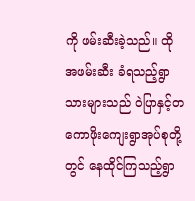ကို ဖမ်းဆီးခဲ့သည်။ ထိုအဖမ်းဆီး ခံရသည့်ရွာသားများသည် ဝဲပြာနှင့်တကောဖိုးကျေးရွာအုပ်စုတို့တွင် နေထိုင်ကြသည့်ရွာ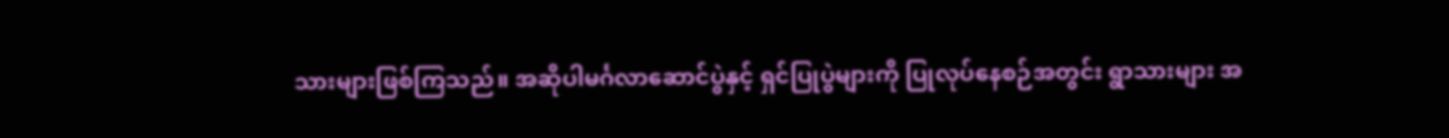သားများဖြစ်ကြသည်။ အဆိုပါမင်္ဂလာဆောင်ပွဲနှင့် ရှင်ပြုပွဲများကို ပြုလုပ်နေစဉ်အတွင်း ရွာသားများ အ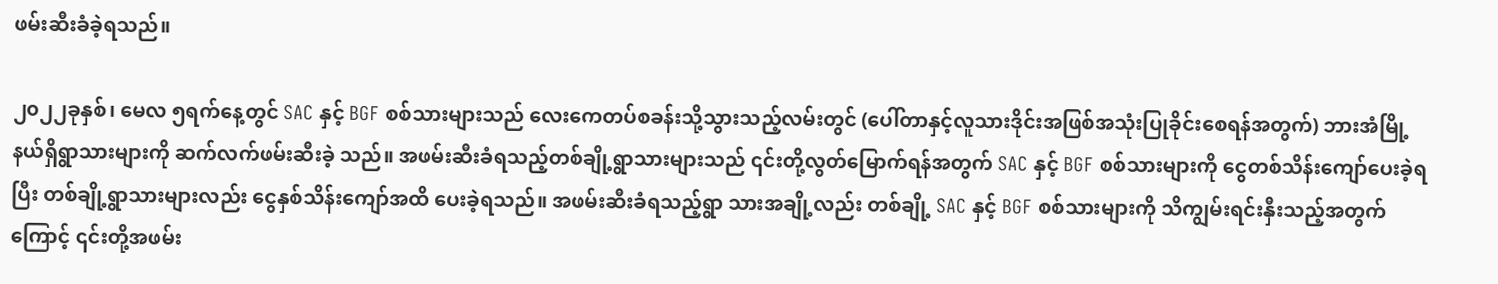ဖမ်းဆီးခံခဲ့ရသည်။

၂၀၂၂ခုနှစ်၊ မေလ ၅ရက်နေ့တွင် SAC နှင့် BGF စစ်သားများသည် လေးကေတပ်စခန်းသို့သွားသည့်လမ်းတွင် (ပေါ်တာနှင့်လူသားဒိုင်းအဖြစ်အသုံးပြုခိုင်းစေရန်အတွက်) ဘားအံမြို့နယ်ရှိရွာသားများကို ဆက်လက်ဖမ်းဆီးခဲ့ သည်။ အဖမ်းဆီးခံရသည့်တစ်ချို့ရွာသားများသည် ၎င်းတို့လွတ်မြောက်ရန်အတွက် SAC နှင့် BGF စစ်သားများကို ငွေတစ်သိန်းကျော်ပေးခဲ့ရပြီး တစ်ချို့ရွာသားများလည်း ငွေနှစ်သိန်းကျော်အထိ ပေးခဲ့ရသည်။ အဖမ်းဆီးခံရသည့်ရွာ သားအချို့လည်း တစ်ချို့ SAC နှင့် BGF စစ်သားများကို သိကျွမ်းရင်းနှီးသည့်အတွက်ကြောင့် ၎င်းတို့အဖမ်း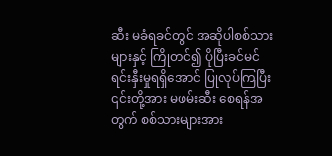ဆီး မခံရခင်တွင် အဆိုပါစစ်သားများနှင့် ကြိုတင်၍ ပိုပြီးခင်မင်ရင်းနှီးမှုရရှိအောင် ပြုလုပ်ကြပြီး ၎င်းတို့အား မဖမ်းဆီး စေရန်အတွက် စစ်သားများအား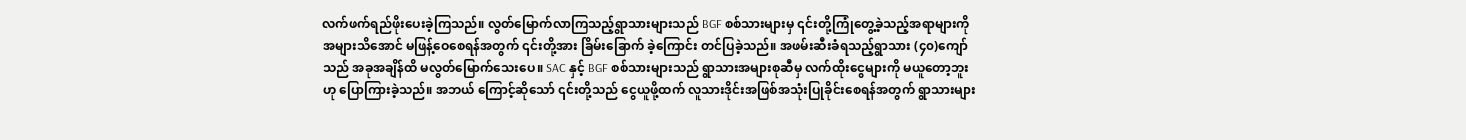လက်ဖက်ရည်ဖိုးပေးခဲ့ကြသည်။ လွတ်မြောက်လာကြသည့်ရွာသားများသည် BGF စစ်သားများမှ ၎င်းတို့ကြုံတွေ့ခဲ့သည့်အရာများကို အများသိအောင် မဖြန့်ဝေစေရန်အတွက် ၎င်းတို့အား ခြိမ်းခြောက် ခဲ့ကြောင်း တင်ပြခဲ့သည်။ အဖမ်းဆီးခံရသည့်ရွာသား (၄၀)ကျော်သည် အခုအချိန်ထိ မလွတ်မြောက်သေးပေ။ SAC နှင့် BGF စစ်သားများသည် ရွာသားအများစုဆီမှ လက်ထိုးငွေများကို မယူတော့ဘူးဟု ပြောကြားခဲ့သည်။ အဘယ် ကြောင့်ဆိုသော် ၎င်းတို့သည် ငွေယူဖို့ထက် လူသားဒိုင်းအဖြစ်အသုံးပြုခိုင်းစေရန်အတွက် ရွာသားများ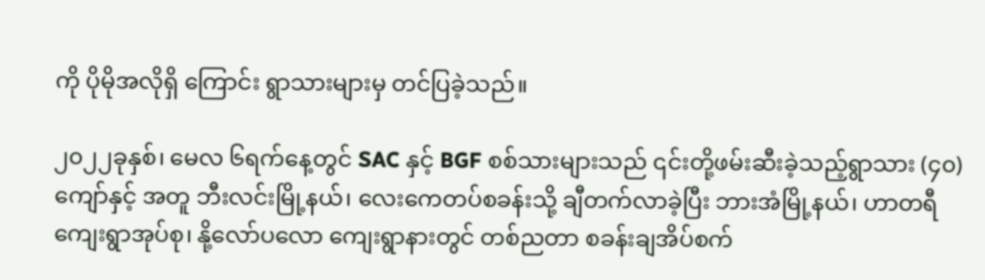ကို ပိုမိုအလိုရှိ ကြောင်း ရွာသားများမှ တင်ပြခဲ့သည်။

၂၀၂၂ခုနှစ်၊ မေလ ၆ရက်နေ့တွင် SAC နှင့် BGF စစ်သားများသည် ၎င်းတို့ဖမ်းဆီးခဲ့သည့်ရွာသား (၄၀)ကျော်နှင့် အတူ ဘီးလင်းမြို့နယ်၊ လေးကေတပ်စခန်းသို့ ချီတက်လာခဲ့ပြီး ဘားအံမြို့နယ်၊ ဟာတရီကျေးရွာအုပ်စု၊ နို့လော်ပလော ကျေးရွာနားတွင် တစ်ညတာ စခန်းချအိပ်စက်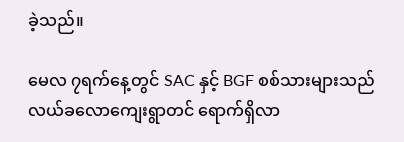ခဲ့သည်။

မေလ ၇ရက်နေ့တွင် SAC နှင့် BGF စစ်သားများသည် လယ်ခလောကျေးရွာတင် ရောက်ရှိလာ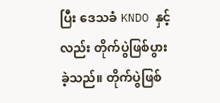ပြီး ဒေသခံ KNDO နှင့်လည်း တိုက်ပွဲဖြစ်ပွားခဲ့သည်။ တိုက်ပွဲဖြစ်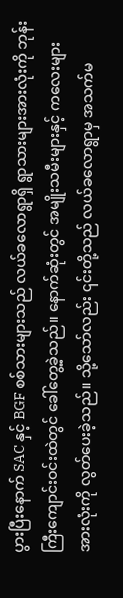ပွားပြီးနောက် SAC နှင့် BGF စစ်သားများသည် လယ်ခလောရွာရှိ ရွာသားများအားလုံးကို ဘုန်းကြီးကျောင်းဝင်းထဲတွင် ခေါ်တွေ့ခဲ့သည်။ နောက်ဆုံးတွင် အမျိုးသမီးများနှင့် ကလေးများ အားလုံးကို လွတ်ပေးခဲ့သည်။ သို့သော်လည်း ၎င်းတို့သည် လယ်ခလောရွာမှ အသက်မ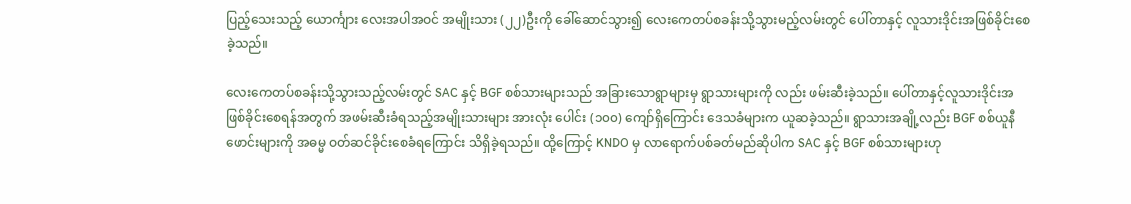ပြည့်သေးသည့် ယောင်္ကျား လေးအပါအဝင် အမျိုးသား (၂၂)ဦးကို ခေါ်ဆောင်သွား၍ လေးကေတပ်စခန်းသို့သွားမည့်လမ်းတွင် ပေါ်တာနှင့် လူသားဒိုင်းအဖြစ်ခိုင်းစေခဲ့သည်။

လေးကေတပ်စခန်းသို့သွားသည့်လမ်းတွင် SAC နှင့် BGF စစ်သားများသည် အခြားသောရွာများမှ ရွာသားများကို လည်း ဖမ်းဆီးခဲ့သည်။ ပေါ်တာနှင့်လူသားဒိုင်းအဖြစ်ခိုင်းစေရန်အတွက် အဖမ်းဆီးခံရသည့်အမျိုးသားများ အားလုံး ပေါင်း (၁၀၀) ကျော်ရှိကြောင်း ဒေသခံများက ယူဆခဲ့သည်။ ရွာသားအချို့လည်း BGF စစ်ယူနီဖောင်းများကို အဓမ္မ ဝတ်ဆင်ခိုင်းစေခံရကြောင်း သိရှိခဲ့ရသည်။ ထို့ကြောင့် KNDO မှ လာရောက်ပစ်ခတ်မည်ဆိုပါက SAC နှင့် BGF စစ်သားများဟု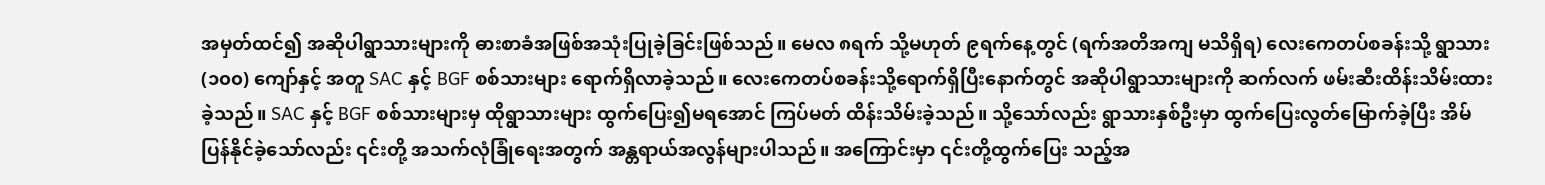အမှတ်ထင်၍ အဆိုပါရွာသားများကို ဓားစာခံအဖြစ်အသုံးပြုခဲ့ခြင်းဖြစ်သည်။ မေလ ၈ရက် သို့မဟုတ် ၉ရက်နေ့တွင် (ရက်အတိအကျ မသိရှိရ) လေးကေတပ်စခန်းသို့ ရွာသား (၁၀၀) ကျော်နှင့် အတူ SAC နှင့် BGF စစ်သားများ ရောက်ရှိလာခဲ့သည်။ လေးကေတပ်စခန်းသို့ရောက်ရှိပြီးနောက်တွင် အဆိုပါရွာသားများကို ဆက်လက် ဖမ်းဆီးထိန်းသိမ်းထားခဲ့သည်။ SAC နှင့် BGF စစ်သားများမှ ထိုရွာသားများ ထွက်ပြေး၍မရအောင် ကြပ်မတ် ထိန်းသိမ်းခဲ့သည်။ သို့သော်လည်း ရွာသားနှစ်ဦးမှာ ထွက်ပြေးလွတ်မြောက်ခဲ့ပြီး အိမ်ပြန်နိုင်ခဲ့သော်လည်း ၎င်းတို့ အသက်လုံခြုံရေးအတွက် အန္တရာယ်အလွန်များပါသည်။ အကြောင်းမှာ ၎င်းတို့ထွက်ပြေး သည့်အ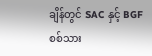ချိန်တွင် SAC နှင့် BGF စစ်သား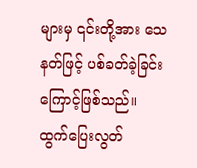များမှ ၎င်းတို့အား သေနတ်ဖြင့် ပစ်ခတ်ခဲ့ခြင်းကြောင့်ဖြစ်သည်။ ထွက်ပြေးလွတ်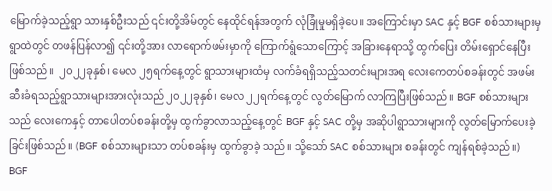မြောက်ခဲ့သည့်ရွာ သားနှစ်ဦးသည် ၎င်းတို့အိမ်တွင် နေထိုင်ရန်အတွက် လုံခြုံမှုမရှိခဲ့ပေ။ အကြောင်းမှာ SAC နှင့် BGF စစ်သားများမှ  ရွာထဲတွင် တဖန်ပြန်လာ၍ ၎င်းတို့အား လာရောက်ဖမ်းမှာကို ကြောက်ရွံသောကြောင့် အခြားနေရာသို့ ထွက်ပြေး တိမ်းရှောင်နေပြီးဖြစ်သည်။  ၂၀၂၂ခုနှစ်၊ မေလ ၂၅ရက်နေ့တွင် ရွာသားများထံမှ လက်ခံရရှိသည့်သတင်းများအရ လေးကေတပ်စခန်းတွင် အဖမ်းဆီးခံရသည့်ရွာသားများအားလုံးသည် ၂၀၂၂ခုနှစ်၊ မေလ ၂၂ရက်နေ့တွင် လွတ်မြောက် လာကြပြီးဖြစ်သည်။ BGF စစ်သားများသည် လေးကေနှင့် တာပေါတပ်စခန်းတို့မှ ထွက်ခွာလာသည့်နေ့တွင် BGF နှင့် SAC တို့မှ အဆိုပါရွာသားများကို လွတ်မြောက်ပေးခဲ့ခြင်းဖြစ်သည်။ (BGF စစ်သားများသာ တပ်စခန်းမှ ထွက်ခွာခဲ့ သည်။ သို့သော် SAC စစ်သားများ စခန်းတွင် ကျန်ရစ်ခဲ့သည်။)  BGF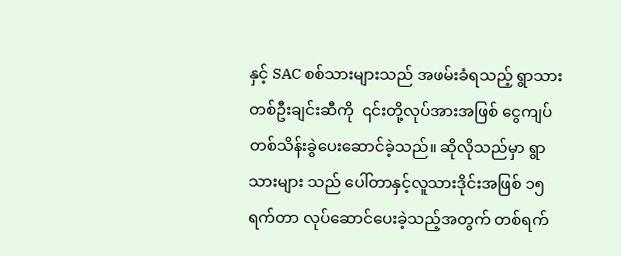နှင့် SAC စစ်သားများသည် အဖမ်းခံရသည့် ရွာသားတစ်ဦးချင်းဆီကို  ၎င်းတို့လုပ်အားအဖြစ် ငွေကျပ်တစ်သိန်းခွဲပေးဆောင်ခဲ့သည်။ ဆိုလိုသည်မှာ ရွာသားများ သည် ပေါ်တာနှင့်လူသားဒိုင်းအဖြစ် ၁၅ရက်တာ လုပ်ဆောင်ပေးခဲ့သည့်အတွက် တစ်ရက်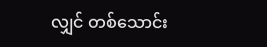လျှင် တစ်သောင်း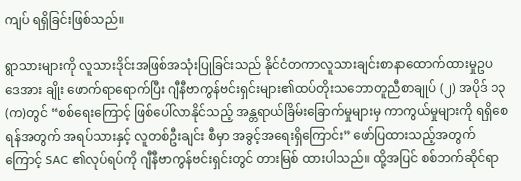ကျပ် ရရှိခြင်းဖြစ်သည်။

ရွာသားများကို လူသားဒိုင်းအဖြစ်အသုံးပြုခြင်းသည် နိုင်ငံတကာလူသားချင်းစာနာထောက်ထားမှုဥပဒေအား ချိုး ဖောက်ရာရောက်ပြီး ဂျီနီဗာကွန်ဗင်းရှင်းများ၏ထပ်တိုးသဘောတူညီစာချုပ် (၂) အပိုဒ် ၁၃ (က)တွင် “စစ်ရေးကြောင့် ဖြစ်ပေါ်လာနိုင်သည့် အန္တရာယ်ခြိမ်းခြောက်မှုများမှ ကာကွယ်မှုများကို ရရှိစေရန်အတွက် အရပ်သားနှင့် လူတစ်ဦးချင်း စီမှာ အခွင့်အရေးရှိကြောင်း” ဖော်ပြထားသည့်အတွက်ကြောင့် SAC ၏လုပ်ရပ်ကို ဂျီနီဗာကွန်ဗင်းရှင်းတွင် တားမြစ် ထားပါသည်။ ထို့အပြင် စစ်ဘက်ဆိုင်ရာ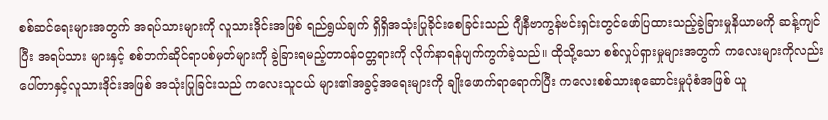စစ်ဆင်ရေးများအတွက် အရပ်သားများကို လူသားဒိုင်းအဖြစ် ရည်ရွယ်ချက် ရှိရှိအသုံးပြုခိုင်းစေခြင်းသည် ဂျီနီဗာကွန်ဗင်းရှင်းတွင်ဖော်ပြထားသည့်ခွဲခြားမှုနိယာမကို ဆန့်ကျင်ပြီး အရပ်သား များနှင့် စစ်ဘက်ဆိုင်ရာပစ်မှတ်များကို ခွဲခြားရမည့်တာဝန်ဝတ္တရားကို လိုက်နာရန်ပျက်ကွက်ခဲ့သည်။ ထိုသို့သော စစ်လှုပ်ရှားမှုများအတွက် ကလေးများကိုလည်း ပေါ်တာနှင့်လူသားဒိုင်းအဖြစ် အသုံးပြုခြင်းသည် ကလေးသူငယ် များ၏အခွင့်အရေးများကို ချိုးဖောက်ရာရောက်ပြီး ကလေးစစ်သားစုဆောင်းမှုပုံစံအဖြစ် ယူ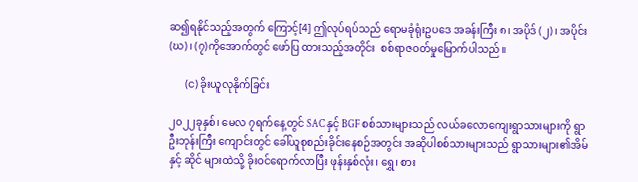ဆ၍ရနိုင်သည့်အတွက် ကြောင့်[4] ဤလုပ်ရပ်သည် ရောမခုံရုံးဥပဒေ အခန်းကြီး ၈၊ အပိုဒ် (၂)၊ အပိုင်း (ဃ)၊ (၇)ကိုအောက်တွင် ဖော်ပြ ထားသည့်အတိုင်း  စစ်ရာဇဝတ်မှုမြောက်ပါသည်။

      (င) ခိုးယူလုနိုက်ခြင်း

၂၀၂၂ခုနှစ်၊ မေလ ၇ရက်နေ့တွင် SAC နှင့် BGF စစ်သားများသည် လယ်ခလောကျေးရွာသားများကို ရွာဦးဘုန်းကြီး ကျောင်းတွင် ခေါ်ယူစုစည်းခိုင်းနေစဉ်အတွင်း အဆိုပါစစ်သားများသည် ရွာသားများ၏အိမ် နှင့် ဆိုင် များထဲသို့ ခိုးဝင်ရောက်လာပြီး ဖုန်းနှစ်လုံး၊ ရွှေ၊ စား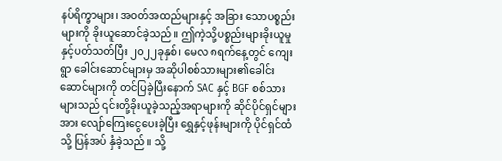နပ်ရိက္ခာများ၊ အဝတ်အထည်များနှင့် အခြား သောပစ္စည်း များကို ခိုးယူဆောင်ခဲ့သည်။ ဤကဲ့သို့ပစ္စည်းများခိုးယူမှုနှင့်ပတ်သတ်ပြီး ၂၀၂၂ခုနှစ်၊ မေလ ၈ရက်နေ့တွင် ကျေးရွာ ခေါင်းဆောင်များမှ အဆိုပါစစ်သားများ၏ခေါင်းဆောင်များကို တင်ပြခဲ့ပြီးနောက် SAC နှင့် BGF စစ်သားများသည် ၎င်းတို့ခိုးယူခဲ့သည့်အရာများကို ဆိုင်ပိုင်ရှင်များအား လျော်ကြေးငွေပေးခဲ့ပြီး ရွှေနှင့်ဖုန်းများကို ပိုင်ရှင်ထံသို့ ပြန်အပ် နှံခဲ့သည်။ သို့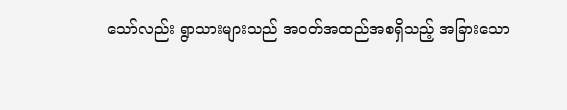သော်လည်း ရွာသားများသည် အဝတ်အထည်အစရှိသည့် အခြားသော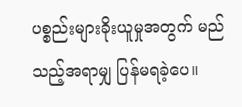ပစ္စည်းများခိုးယူမှုအတွက် မည်သည့်အရာမျှ ပြန်မရခဲ့ပေ။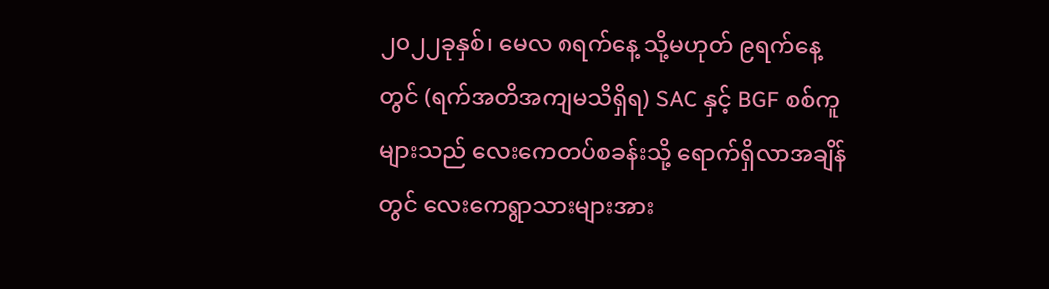၂၀၂၂ခုနှစ်၊ မေလ ၈ရက်နေ့ သို့မဟုတ် ၉ရက်နေ့တွင် (ရက်အတိအကျမသိရှိရ) SAC နှင့် BGF စစ်ကူများသည် လေးကေတပ်စခန်းသို့ ရောက်ရှိလာအချိန်တွင် လေးကေရွာသားများအား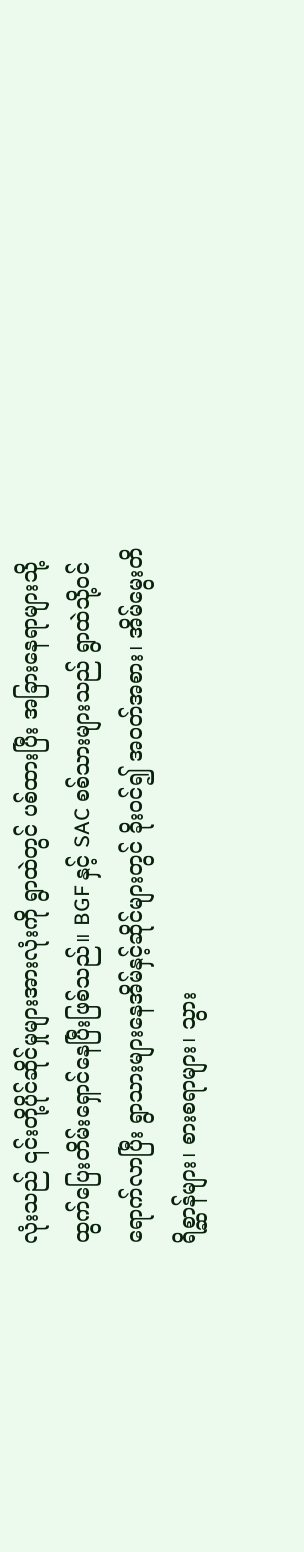လုံးသည် ၎င်းတို့ပိုင်ဆိုင်မှုများအားလုံးကို ရွာထဲတွင် ပစ်ထားပြီး အခြားနေရာများသို့ ထွက်ပြေးတိမ်းရှောင်နေပြီးဖြစ်သည်။ BGF နှင့် SAC စစ်သားများသည် ရွာထဲသို့ဝင်ရောက်လာပြီး ရွာသားများနေအိမ်နှင့်ဆိုင်များတွင် ခိုးဝင်၍ အဝတ်အစား၊ အိမ်မွေးတိရိစ္ဆာန်များ၊ စားစရာများ၊ သွား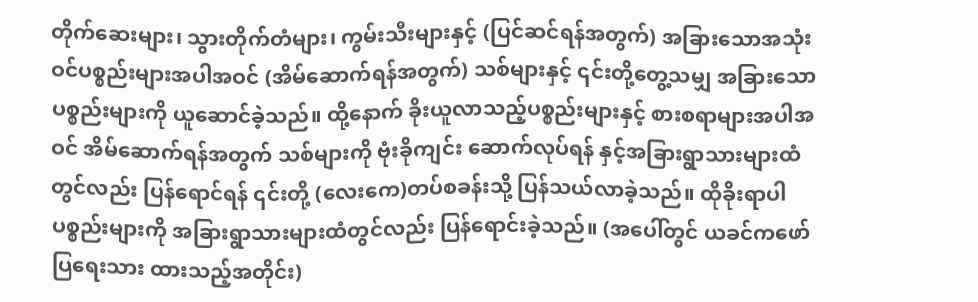တိုက်ဆေးများ၊ သွားတိုက်တံများ၊ ကွမ်းသီးများနှင့် (ပြင်ဆင်ရန်အတွက်) အခြားသောအသုံး ဝင်ပစ္စည်းများအပါအဝင် (အိမ်ဆောက်ရန်အတွက်) သစ်များနှင့် ၎င်းတို့တွေ့သမျှ အခြားသော ပစ္စည်းများကို ယူဆောင်ခဲ့သည်။ ထို့နောက် ခိုးယူလာသည့်ပစ္စည်းများနှင့် စားစရာများအပါအဝင် အိမ်ဆောက်ရန်အတွက် သစ်များကို ဗုံးခိုကျင်း ဆောက်လုပ်ရန် နှင့်အခြားရွာသားများထံတွင်လည်း ပြန်ရောင်ရန် ၎င်းတို့ (လေးကေ)တပ်စခန်းသို့ ပြန်သယ်လာခဲ့သည်။ ထိုခိုးရာပါပစ္စည်းများကို အခြားရွာသားများထံတွင်လည်း ပြန်ရောင်းခဲ့သည်။ (အပေါ်တွင် ယခင်ကဖော်ပြရေးသား ထားသည့်အတိုင်း)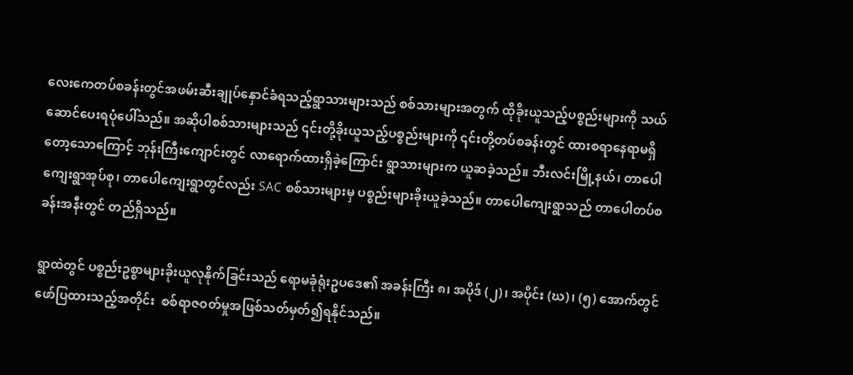လေးကေတပ်စခန်းတွင်အဖမ်းဆီးချုပ်နှောင်ခံရသည့်ရွာသားများသည် စစ်သားများအတွက် ထိုခိုးယူသည့်ပစ္စည်းများကို သယ်ဆောင်ပေးရပုံပေါ်သည်။ အဆိုပါစစ်သားများသည် ၎င်းတို့ခိုးယူသည့်ပစ္စည်းများကို ၎င်းတို့တပ်စခန်းတွင် ထားစရာနေရာမရှိတော့သောကြောင့် ဘုန်းကြီးကျောင်းတွင် လာရောက်ထားရှိခဲ့ကြောင်း ရွာသားများက ယူဆခဲ့သည်။ ဘီးလင်းမြို့နယ်၊ တာပေါကျေးရွာအုပ်စု၊ တာပေါကျေးရွာတွင်လည်း SAC စစ်သားများမှ ပစ္စည်းများခိုးယူခဲ့သည်။ တာပေါကျေးရွာသည် တာပေါတပ်စခန်းအနီးတွင် တည်ရှိသည်။

ရွာထဲတွင် ပစ္စည်းဥစ္စာများခိုးယူလုနိုက်ခြင်းသည် ရောမခုံရုံးဥပဒေ၏ အခန်းကြီး ၈၊ အပိုဒ် (၂)၊ အပိုင်း (ဃ)၊ (၅) အောက်တွင်ဖော်ပြထားသည့်အတိုင်း  စစ်ရာဇဝတ်မှုအဖြစ်သတ်မှတ်၍ရနိုင်သည်။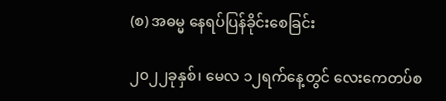(စ) အဓမ္မ နေရပ်ပြန်ခိုင်းစေခြင်း

၂၀၂၂ခုနှစ်၊ မေလ ၁၂ရက်နေ့တွင် လေးကေတပ်စ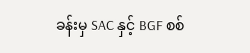ခန်းမှ SAC နှင့် BGF စစ်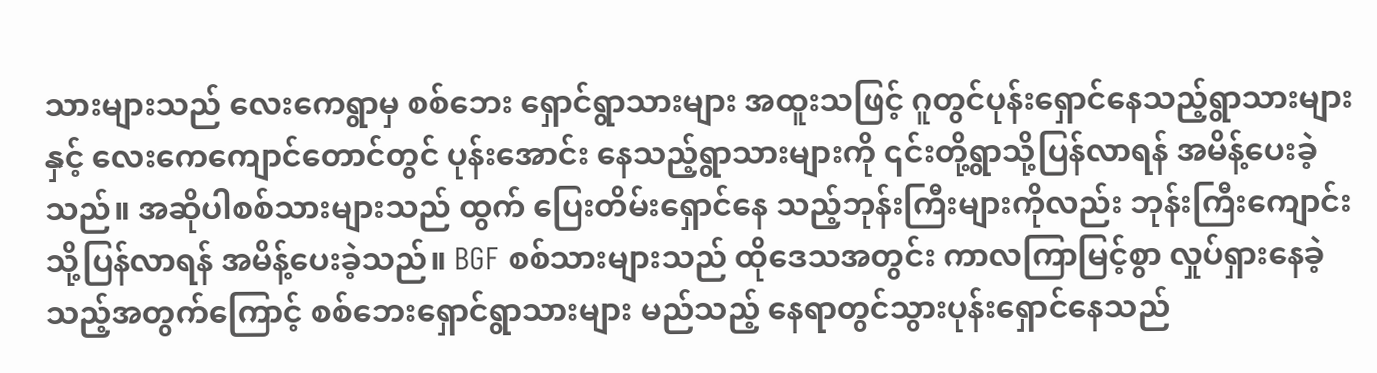သားများသည် လေးကေရွာမှ စစ်ဘေး ရှောင်ရွာသားများ အထူးသဖြင့် ဂူတွင်ပုန်းရှောင်နေသည့်ရွာသားများနှင့် လေးကေကျောင်တောင်တွင် ပုန်းအောင်း နေသည့်ရွာသားများကို ၎င်းတို့ရွာသို့ပြန်လာရန် အမိန့်ပေးခဲ့သည်။ အဆိုပါစစ်သားများသည် ထွက် ပြေးတိမ်းရှောင်နေ သည့်ဘုန်းကြီးများကိုလည်း ဘုန်းကြီးကျောင်းသို့ပြန်လာရန် အမိန့်ပေးခဲ့သည်။ BGF စစ်သားများသည် ထိုဒေသအတွင်း ကာလကြာမြင့်စွာ လှုပ်ရှားနေခဲ့သည့်အတွက်ကြောင့် စစ်ဘေးရှောင်ရွာသားများ မည်သည့် နေရာတွင်သွားပုန်းရှောင်နေသည်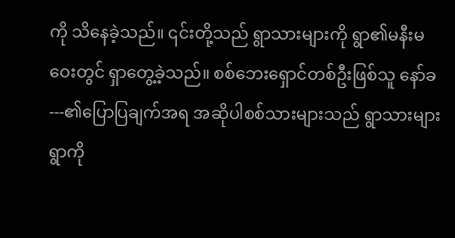ကို သိနေခဲ့သည်။ ၎င်းတို့သည် ရွာသားများကို ရွာ၏မနီးမဝေးတွင် ရှာတွေ့ခဲ့သည်။ စစ်ဘေးရှောင်တစ်ဦးဖြစ်သူ နော်ခ---၏ပြောပြချက်အရ အဆိုပါစစ်သားများသည် ရွာသားများ ရွာကို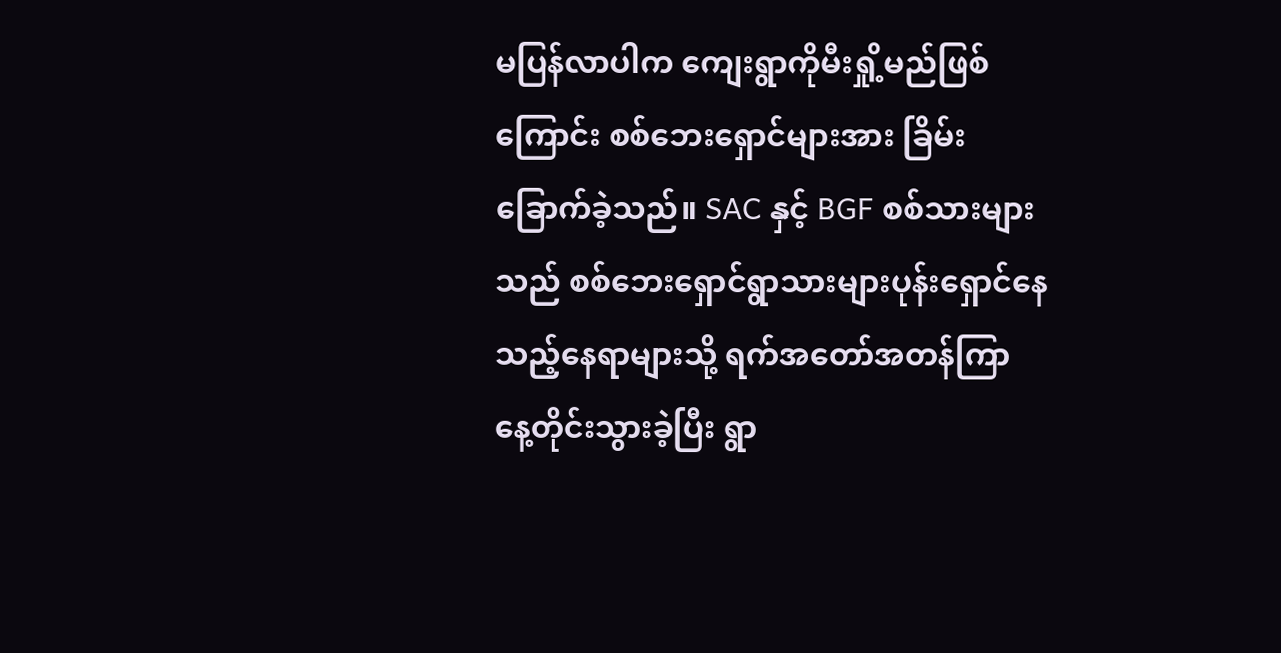မပြန်လာပါက ကျေးရွာကိုမီးရှို့မည်ဖြစ်ကြောင်း စစ်ဘေးရှောင်များအား ခြိမ်းခြောက်ခဲ့သည်။ SAC နှင့် BGF စစ်သားများသည် စစ်ဘေးရှောင်ရွာသားများပုန်းရှောင်နေသည့်နေရာများသို့ ရက်အတော်အတန်ကြာ နေ့တိုင်းသွားခဲ့ပြီး ရွာ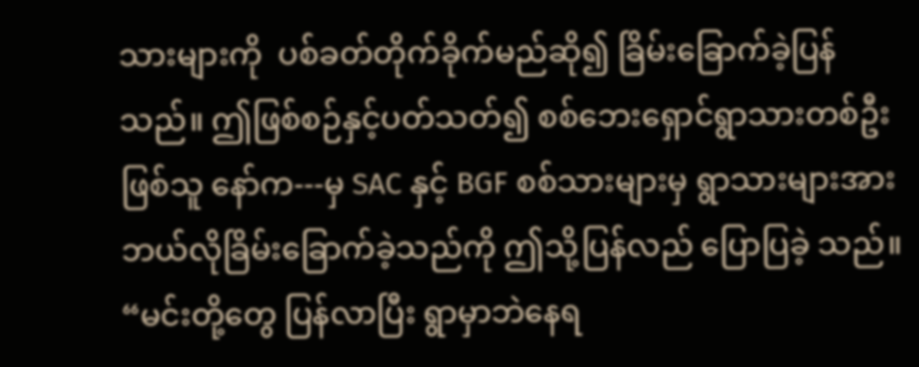သားများကို  ပစ်ခတ်တိုက်ခိုက်မည်ဆို၍ ခြိမ်းခြောက်ခဲ့ပြန်သည်။ ဤဖြစ်စဉ်နှင့်ပတ်သတ်၍ စစ်ဘေးရှောင်ရွာသားတစ်ဦးဖြစ်သူ နော်က---မှ SAC နှင့် BGF စစ်သားများမှ ရွာသားများအား ဘယ်လိုခြိမ်းခြောက်ခဲ့သည်ကို ဤသို့ပြန်လည် ပြောပြခဲ့ သည်။ “မင်းတို့တွေ ပြန်လာပြီး ရွာမှာဘဲနေရ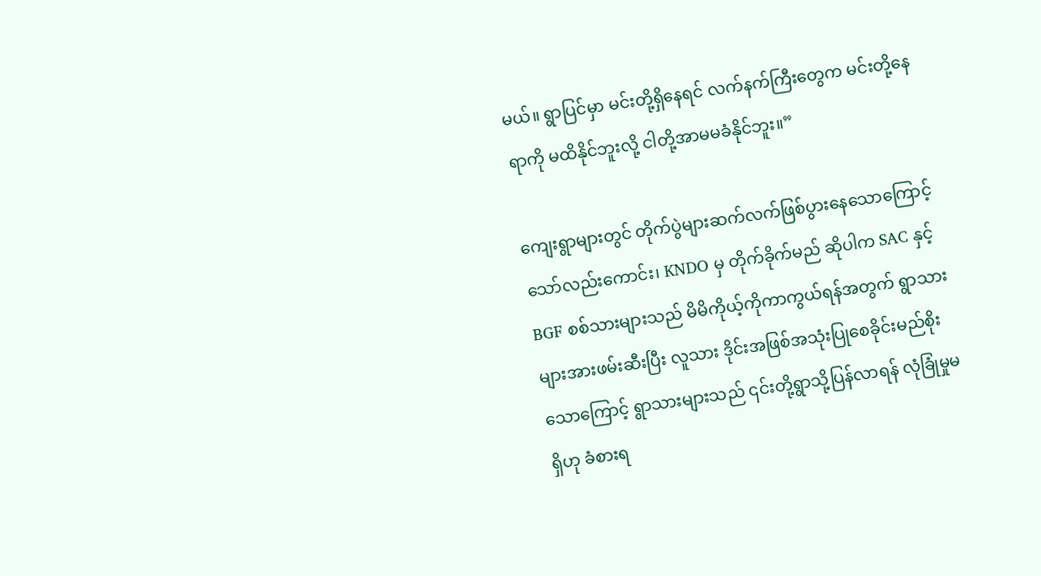မယ်။ ရွာပြင်မှာ မင်းတို့ရှိနေရင် လက်နက်ကြီးတွေက မင်းတို့နေရာကို မထိနိုင်ဘူးလို့ ငါတို့အာမမခံနိုင်ဘူး။”

ကျေးရွာများတွင် တိုက်ပွဲများဆက်လက်ဖြစ်ပွားနေသောကြောင့်သော်လည်းကောင်း၊ KNDO မှ တိုက်ခိုက်မည် ဆိုပါက SAC နှင့် BGF စစ်သားများသည် မိမိကိုယ့်ကိုကာကွယ်ရန်အတွက် ရွာသားများအားဖမ်းဆီးပြီး လူသား ဒိုင်းအဖြစ်အသုံးပြုစေခိုင်းမည်စိုးသောကြောင့် ရွာသားများသည် ၎င်းတို့ရွာသို့ပြန်လာရန် လုံခြုံမှုမရှိဟု ခံစားရ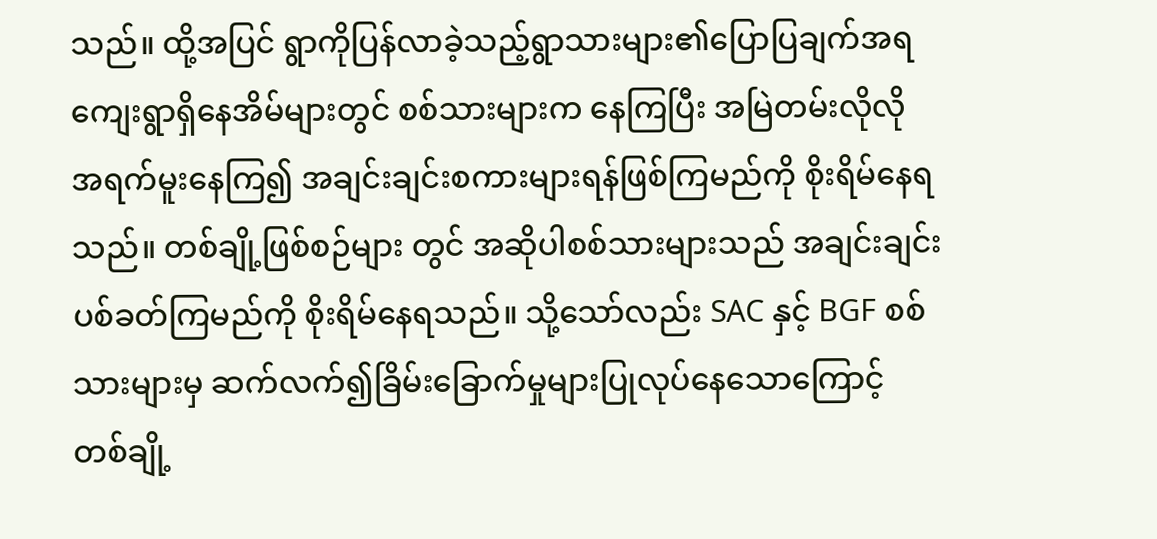သည်။ ထို့အပြင် ရွာကိုပြန်လာခဲ့သည့်ရွာသားများ၏ပြောပြချက်အရ ကျေးရွာရှိနေအိမ်များတွင် စစ်သားများက နေကြပြီး အမြဲတမ်းလိုလို အရက်မူးနေကြ၍ အချင်းချင်းစကားများရန်ဖြစ်ကြမည်ကို စိုးရိမ်နေရသည်။ တစ်ချို့ဖြစ်စဉ်များ တွင် အဆိုပါစစ်သားများသည် အချင်းချင်းပစ်ခတ်ကြမည်ကို စိုးရိမ်နေရသည်။ သို့သော်လည်း SAC နှင့် BGF စစ်သားများမှ ဆက်လက်၍ခြိမ်းခြောက်မှုများပြုလုပ်နေသောကြောင့် တစ်ချို့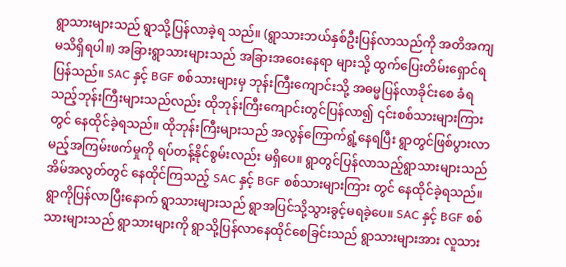ရွာသားများသည် ရွာသို့ပြန်လာခဲ့ရ သည်။ (ရွာသားဘယ်နှစ်ဦးပြန်လာသည်ကို အတိအကျမသိရှိရပါ။) အခြားရွာသားများသည် အခြားအဝေးနေရာ များသို့ ထွက်ပြေးတိမ်းရှောင်ရပြန်သည်။ SAC နှင့် BGF စစ်သားများမှ ဘုန်းကြီးကျောင်းသို့ အဓမ္မပြန်လာခိုင်းစေ ခံရသည့်ဘုန်းကြီးများသည်လည်း ထိုဘုန်းကြီးကျောင်းတွင်ပြန်လာ၍ ၎င်းစစ်သားများကြားတွင် နေထိုင်ခဲ့ရသည်။ ထိုဘုန်းကြီးများသည် အလွန်ကြောက်ရွံ့နေရပြီး ရွာတွင်ဖြစ်ပွားလာမည့်အကြမ်းဖက်မှုကို ရပ်တန့်နိုင်စွမ်းလည်း မရှိပေ။ ရွာတွင်ပြန်လာသည့်ရွာသားများသည် အိမ်အလွတ်တွင် နေထိုင်ကြသည့် SAC နှင့် BGF စစ်သားများကြား တွင် နေထိုင်ခဲ့ရသည်။ ရွာကိုပြန်လာပြီးနောက် ရွာသားများသည် ရွာအပြင်သို့သွားခွင့်မရခဲ့ပေ။ SAC နှင့် BGF စစ်သားများသည် ရွာသားများကို ရွာသို့ပြန်လာနေထိုင်စေခြင်းသည် ရွာသားများအား လူသား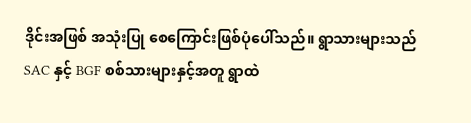ဒိုင်းအဖြစ် အသုံးပြု စေကြောင်းဖြစ်ပုံပေါ်သည်။ ရွာသားများသည် SAC နှင့် BGF စစ်သားများနှင့်အတူ ရွာထဲ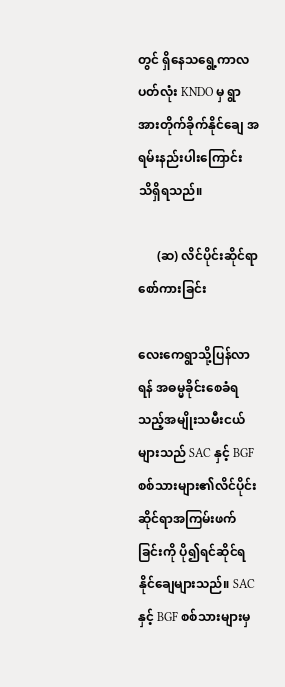တွင် ရှိနေသရွေ့ကာလ ပတ်လုံး KNDO မှ ရွာအားတိုက်ခိုက်နိုင်ချေ အရမ်းနည်းပါးကြောင်း သိရှိရသည်။

      (ဆ) လိင်ပိုင်းဆိုင်ရာစော်ကားခြင်း

လေးကေရွာသို့ပြန်လာရန် အဓမ္မခိုင်းစေခံရသည့်အမျိုးသမီးငယ်များသည် SAC နှင့် BGF စစ်သားများ၏လိင်ပိုင်း ဆိုင်ရာအကြမ်းဖက်ခြင်းကို ပို၍ရင်ဆိုင်ရနိုင်ချေများသည်။ SAC နှင့် BGF စစ်သားများမှ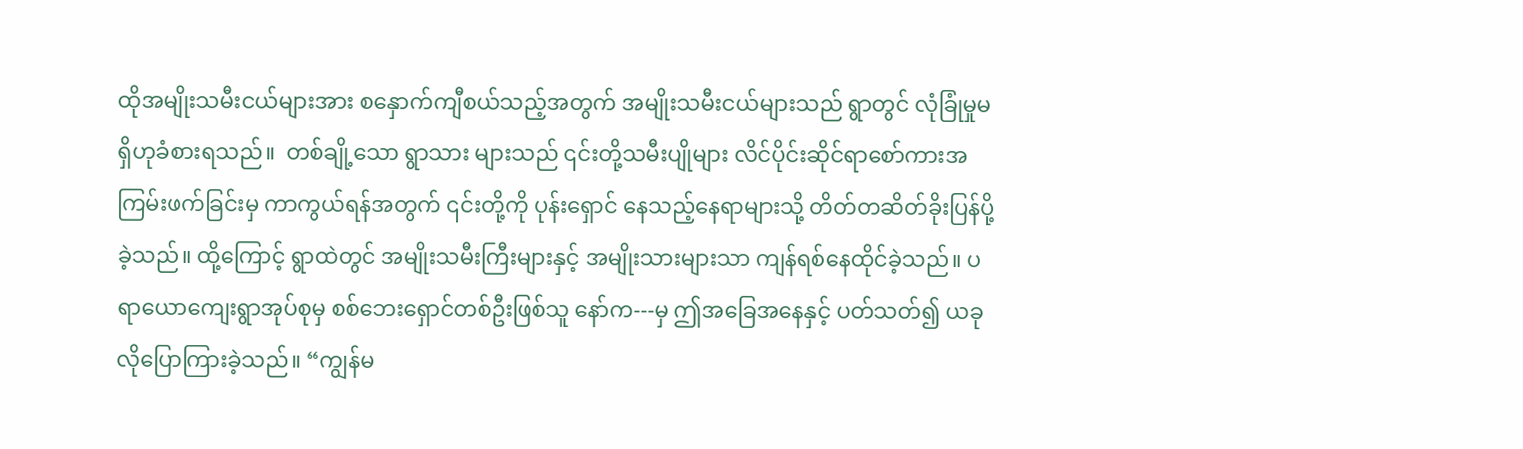ထိုအမျိုးသမီးငယ်များအား စနှောက်ကျီစယ်သည့်အတွက် အမျိုးသမီးငယ်များသည် ရွာတွင် လုံခြုံမှုမရှိဟုခံစားရသည်။  တစ်ချို့သော ရွာသား များသည် ၎င်းတို့သမီးပျိုများ လိင်ပိုင်းဆိုင်ရာစော်ကားအကြမ်းဖက်ခြင်းမှ ကာကွယ်ရန်အတွက် ၎င်းတို့ကို ပုန်းရှောင် နေသည့်နေရာများသို့ တိတ်တဆိတ်ခိုးပြန်ပို့ခဲ့သည်။ ထို့ကြောင့် ရွာထဲတွင် အမျိုးသမီးကြီးများနှင့် အမျိုးသားများသာ ကျန်ရစ်နေထိုင်ခဲ့သည်။ ပရာယောကျေးရွာအုပ်စုမှ စစ်ဘေးရှောင်တစ်ဦးဖြစ်သူ နော်က---မှ ဤအခြေအနေနှင့် ပတ်သတ်၍ ယခုလိုပြောကြားခဲ့သည်။ “ကျွန်မ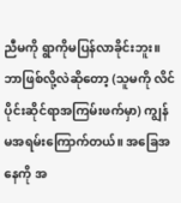ညီမကို ရွာကိုမပြန်လာခိုင်းဘူး။ ဘာဖြစ်လို့လဲဆိုတော့ (သူမကို လိင်ပိုင်းဆိုင်ရာအကြမ်းဖက်မှာ) ကျွန်မအရမ်းကြောက်တယ်။ အခြေအနေကို အ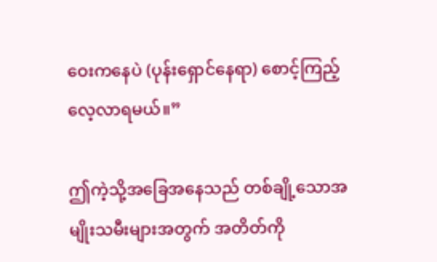ဝေးကနေပဲ (ပုန်းရှောင်နေရာ) စောင့်ကြည့်လေ့လာရမယ်။”

ဤကဲ့သို့အခြေအနေသည် တစ်ချို့သောအမျိုးသမီးများအတွက် အတိတ်ကို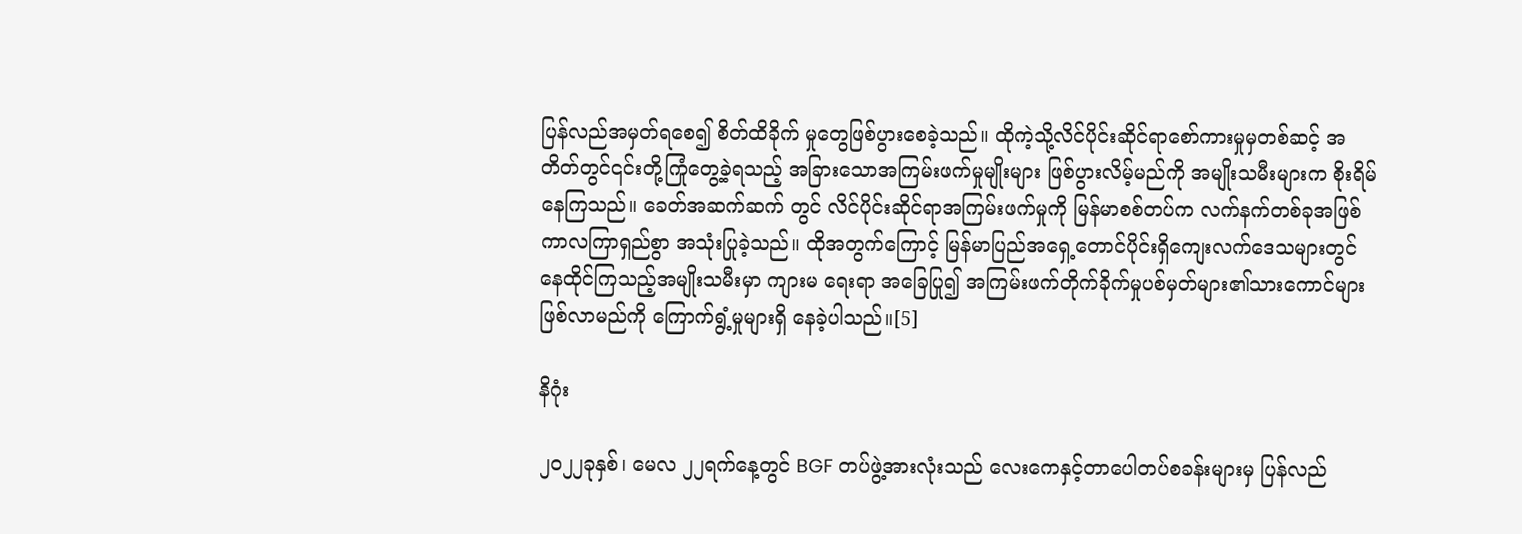ပြန်လည်အမှတ်ရစေ၍ စိတ်ထိခိုက် မှုတွေဖြစ်ပွားစေခဲ့သည်။ ထိုကဲ့သို့လိင်ပိုင်းဆိုင်ရာစော်ကားမှုမှတစ်ဆင့် အတိတ်တွင်၎င်းတို့ကြုံတွေ့ခဲ့ရသည့် အခြားသောအကြမ်းဖက်မှုမျိုးများ ဖြစ်ပွားလိမ့်မည်ကို အမျိုးသမီးများက စိုးရိမ်နေကြသည်။ ခေတ်အဆက်ဆက် တွင် လိင်ပိုင်းဆိုင်ရာအကြမ်းဖက်မှုကို မြန်မာစစ်တပ်က လက်နက်တစ်ခုအဖြစ် ကာလကြာရှည်စွာ အသုံးပြုခဲ့သည်။ ထိုအတွက်ကြောင့် မြန်မာပြည်အရှေ့တောင်ပိုင်းရှိကျေးလက်ဒေသများတွင် နေထိုင်ကြသည့်အမျိုးသမီးမှာ ကျားမ ရေးရာ အခြေပြု၍ အကြမ်းဖက်တိုက်ခိုက်မှုပစ်မှတ်များ၏သားကောင်များ ဖြစ်လာမည်ကို ကြောက်ရွံ့မှုများရှိ နေခဲ့ပါသည်။[5]

နိဂုံး

၂၀၂၂ခုနှစ်၊ မေလ ၂၂ရက်နေ့တွင် BGF တပ်ဖွဲ့အားလုံးသည် လေးကေနှင့်တာပေါတပ်စခန်းများမှ ပြန်လည်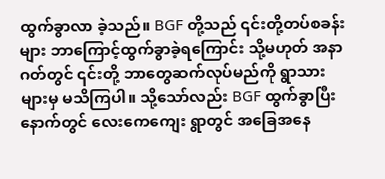ထွက်ခွာလာ ခဲ့သည်။ BGF တို့သည် ၎င်းတို့တပ်စခန်းများ ဘာကြောင့်ထွက်ခွာခဲ့ရကြောင်း သို့မဟုတ် အနာဂတ်တွင် ၎င်းတို့ ဘာတွေဆက်လုပ်မည်ကို ရွာသားများမှ မသိကြပါ။ သို့သော်လည်း BGF ထွက်ခွာပြီးနောက်တွင် လေးကေကျေး ရွာတွင် အခြေအနေ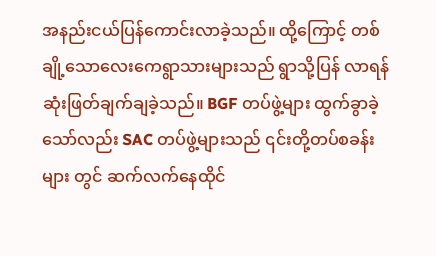အနည်းငယ်ပြန်ကောင်းလာခဲ့သည်။ ထို့ကြောင့် တစ်ချို့သောလေးကေရွာသားများသည် ရွာသို့ပြန် လာရန် ဆုံးဖြတ်ချက်ချခဲ့သည်။ BGF တပ်ဖွဲ့များ ထွက်ခွာခဲ့သော်လည်း SAC တပ်ဖွဲ့များသည် ၎င်းတို့တပ်စခန်းများ တွင် ဆက်လက်နေထိုင်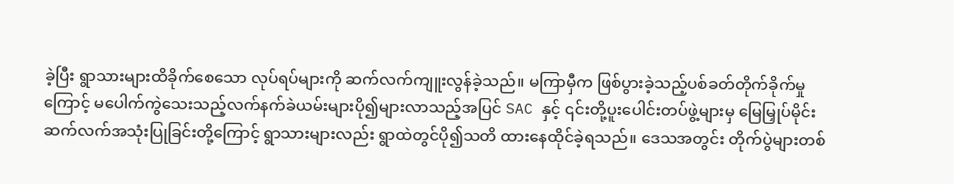ခဲ့ပြီး ရွာသားများထိခိုက်စေသော လုပ်ရပ်များကို ဆက်လက်ကျူးလွန်ခဲ့သည်။ မကြာမှီက ဖြစ်ပွားခဲ့သည့်ပစ်ခတ်တိုက်ခိုက်မှုကြောင့် မပေါက်ကွဲသေးသည့်လက်နက်ခဲယမ်းများပို၍များလာသည့်အပြင် SAC နှင့် ၎င်းတို့ပူးပေါင်းတပ်ဖွဲ့များမှ မြေမြှုပ်မိုင်းဆက်လက်အသုံးပြုခြင်းတို့ကြောင့် ရွာသားများလည်း ရွာထဲတွင်ပို၍သတိ ထားနေထိုင်ခဲ့ရသည်။ ဒေသအတွင်း တိုက်ပွဲများတစ်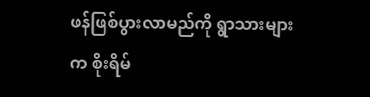ဖန်ဖြစ်ပွားလာမည်ကို ရွာသားများက စိုးရိမ်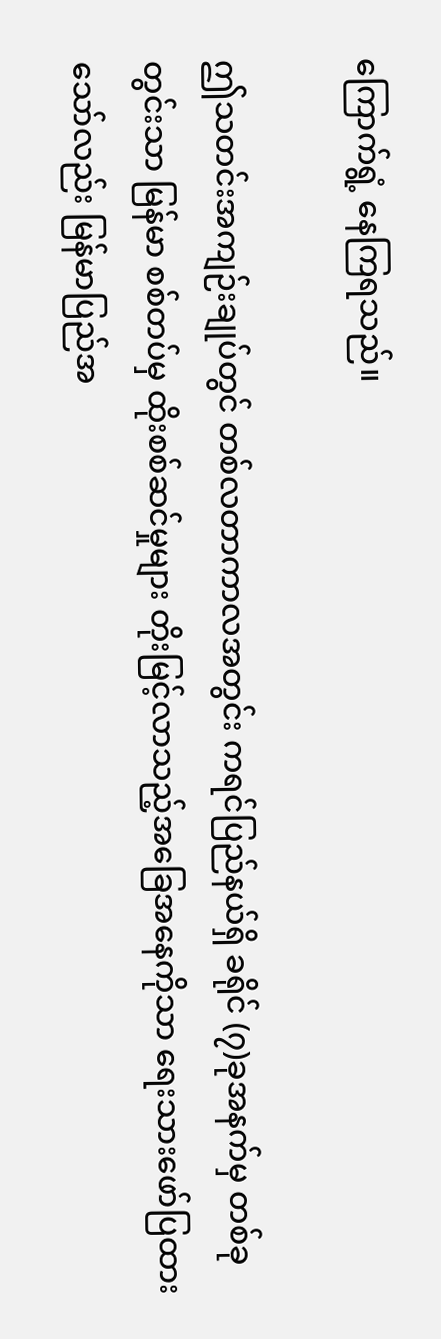ကြောက်ရွံ့ နေကြရသည်။

ဤသတင်းအကျဉ်းချုပ်တွင် တစ်လတာကာလအတွင်း ကရင်ပြည်နယ်ရှိ ခရိုင် (၇)ခုအနက်မှ တစ်ခုတွင်းသာ မြန်မာ စစ်တပ်မှ ထိုးစစ်ဆင်မှုများ တိုးမြင့်လာသည့်အခြေအနေကိုသာ ရေးသားဖော်ပြထားသော်လည်း မြန်မာပြည်အ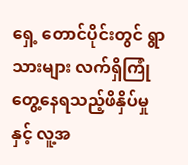ရှေ့ တောင်ပိုင်းတွင် ရွာသားများ လက်ရှိကြုံတွေ့နေရသည့်ဖိနှိပ်မှုနှင့် လူ့အ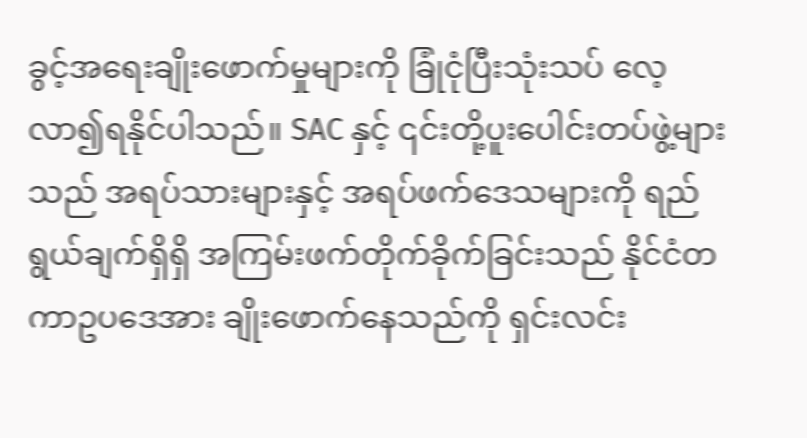ခွင့်အရေးချိုးဖောက်မှုများကို ခြုံငုံပြီးသုံးသပ် လေ့လာ၍ရနိုင်ပါသည်။ SAC နှင့် ၎င်းတို့ပူးပေါင်းတပ်ဖွဲ့များသည် အရပ်သားများနှင့် အရပ်ဖက်ဒေသများကို ရည်ရွယ်ချက်ရှိရှိ အကြမ်းဖက်တိုက်ခိုက်ခြင်းသည် နိုင်ငံတကာဥပဒေအား ချိုးဖောက်နေသည်ကို ရှင်းလင်း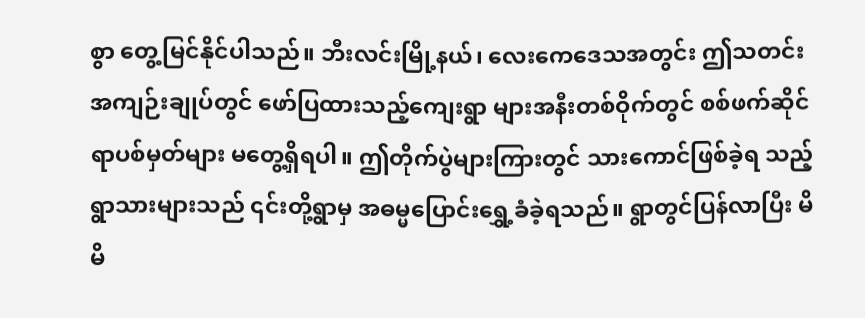စွာ တွေ့မြင်နိုင်ပါသည်။ ဘီးလင်းမြို့နယ်၊ လေးကေဒေသအတွင်း ဤသတင်းအကျဉ်းချုပ်တွင် ဖော်ပြထားသည့်ကျေးရွာ များအနီးတစ်ဝိုက်တွင် စစ်ဖက်ဆိုင်ရာပစ်မှတ်များ မတွေ့ရှိရပါ။ ဤတိုက်ပွဲများကြားတွင် သားကောင်ဖြစ်ခဲ့ရ သည့်ရွာသားများသည် ၎င်းတို့ရွာမှ အဓမ္မပြောင်းရွှေ့ခံခဲ့ရသည်။ ရွာတွင်ပြန်လာပြီး မိမိ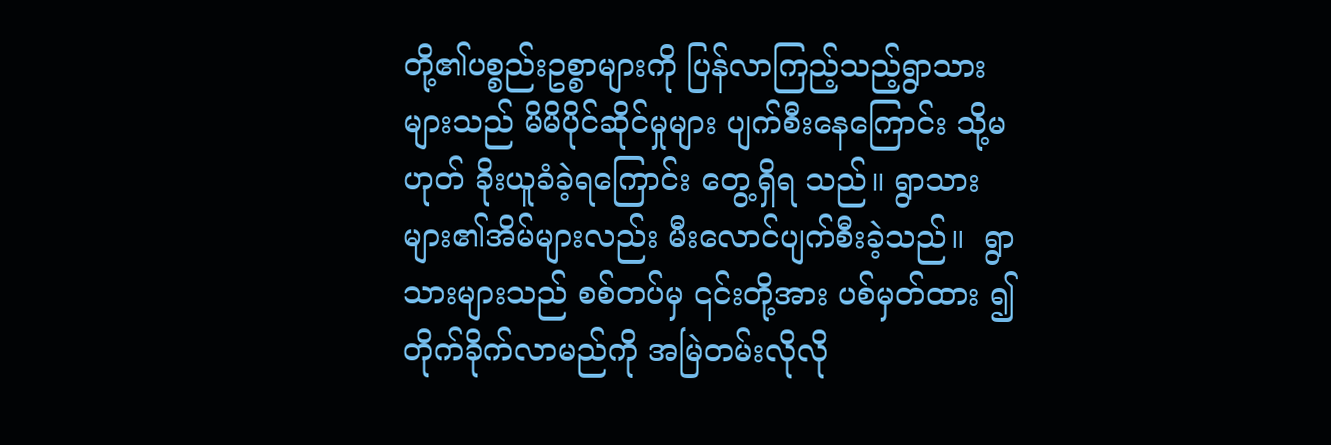တို့၏ပစ္စည်းဥစ္စာများကို ပြန်လာကြည့်သည့်ရွာသားများသည် မိမိပိုင်ဆိုင်မှုများ ပျက်စီးနေကြောင်း သို့မဟုတ် ခိုးယူခံခဲ့ရကြောင်း တွေ့ရှိရ သည်။ ရွာသားများ၏အိမ်များလည်း မီးလောင်ပျက်စီးခဲ့သည်။  ရွာသားများသည် စစ်တပ်မှ ၎င်းတို့အား ပစ်မှတ်ထား ၍ တိုက်ခိုက်လာမည်ကို အမြဲတမ်းလိုလို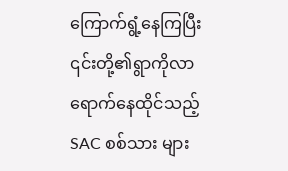ကြောက်ရွံ့နေကြပြီး ၎င်းတို့၏ရွာကိုလာရောက်နေထိုင်သည့် SAC စစ်သား များ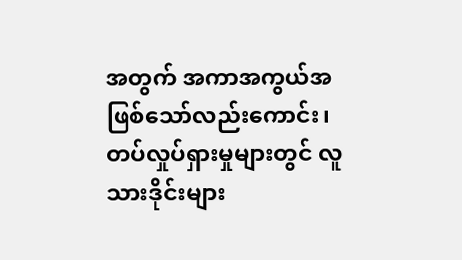အတွက် အကာအကွယ်အဖြစ်သော်လည်းကောင်း၊ တပ်လှုပ်ရှားမှုများတွင် လူသားဒိုင်းများ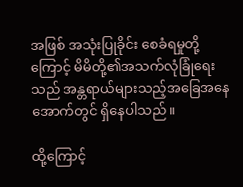အဖြစ် အသုံးပြုခိုင်း စေခံရမှုတို့ကြောင့် မိမိတို့၏အသက်လုံခြုံရေးသည် အန္တရာယ်များသည့်အခြေအနေအောက်တွင် ရှိနေပါသည်။

ထို့ကြောင့်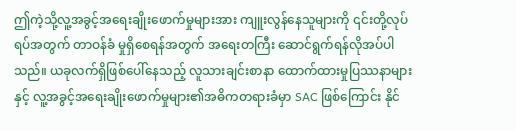ဤကဲ့သို့လူ့အခွင့်အရေးချိုးဖောက်မှုများအား ကျူးလွန်နေသူများကို ၎င်းတို့လုပ်ရပ်အတွက် တာဝန်ခံ မှုရှိစေရန်အတွက် အရေးတကြီး ဆောင်ရွက်ရန်လိုအပ်ပါသည်။ ယခုလက်ရှိဖြစ်ပေါ်နေသည့် လူသားချင်းစာနာ ထောက်ထားမှုပြဿနာများနှင့် လူ့အခွင့်အရေးချိုးဖောက်မှုများ၏အဓိကတရားခံမှာ SAC ဖြစ်ကြောင်း နိုင်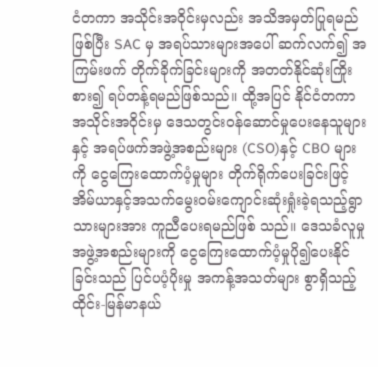ငံတကာ အသိုင်းအဝိုင်းမှလည်း အသိအမှတ်ပြုရမည်ဖြစ်ပြီး SAC မှ အရပ်သားများအပေါ် ဆက်လက်၍ အကြမ်းဖက် တိုက်ခိုက်ခြင်းများကို အတတ်နိုင်ဆုံးကြိုးစား၍ ရပ်တန့်ရမည်ဖြစ်သည်။ ထို့အပြင် နိုင်ငံတကာအသိုင်းအဝိုင်းမှ ဒေသတွင်းဝန်ဆောင်မှုပေးနေသူများနှင့် အရပ်ဖက်အဖွဲ့အစည်းများ (CSO)နှင့် CBO များကို ငွေကြေးထောက်ပံ့မှုများ တိုက်ရိုက်ပေးခြင်းဖြင့် အိမ်ယာနှင့်အသက်မွေးဝမ်းကျောင်းဆုံးရှုံးခဲ့ရသည့်ရွာသားများအား ကူညီပေးရမည်ဖြစ် သည်။ ဒေသခံလူမှုအဖွဲ့အစည်းများကို ငွေကြေးထောက်ပံ့မှုပို၍ပေးနိုင်ခြင်းသည် ပြင်ပပံ့ပိုးမှု အကန့်အသတ်များ စွာရှိသည့် ထိုင်း-မြန်မာနယ်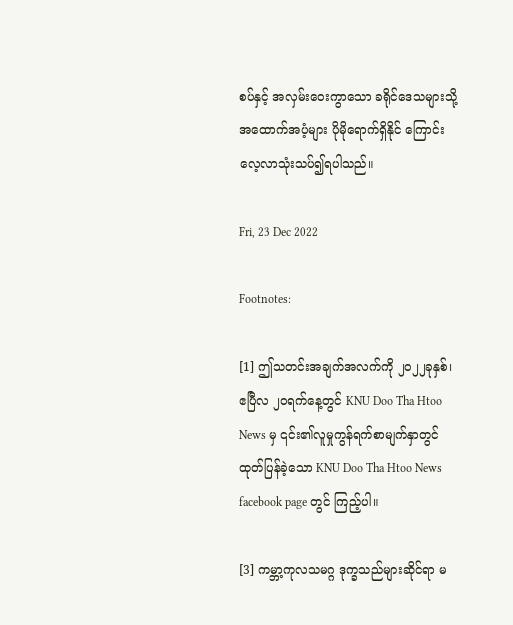စပ်နှင့် အလှမ်းဝေးကွာသော ခရိုင်ဒေသများသို့ အထောက်အပံ့များ ပိုမိုရောက်ရှိနိုင် ကြောင်း လေ့လာသုံးသပ်၍ရပါသည်။

Fri, 23 Dec 2022

Footnotes:

[1] ဤသတင်းအချက်အလက်ကို ၂၀၂၂ခုနှစ်၊ ဧပြီလ ၂၀ရက်နေ့တွင် KNU Doo Tha Htoo News မှ ၎င်း၏လူမှုကွန်ရက်စာမျက်နှာတွင် ထုတ်ပြန်ခဲ့သော KNU Doo Tha Htoo News facebook page တွင် ကြည့်ပါ။

[3] ကမ္ဘာ့ကုလသမဂ္ဂ ဒုက္ခသည်များဆိုင်ရာ မ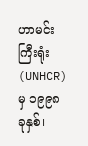ဟာမင်းကြီးရုံး (UNHCR) မှ ၁၉၉၈ခုနှစ်၊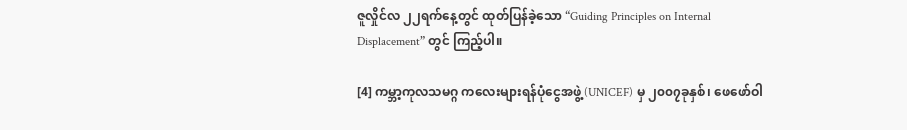ဇူလှိုင်လ ၂၂ရက်နေ့တွင် ထုတ်ပြန်ခဲ့သော “Guiding Principles on Internal Displacement” တွင် ကြည့်ပါ။

[4] ကမ္ဘာ့ကုလသမဂ္ဂ ကလေးများရန်ပုံငွေအဖွဲ့ (UNICEF) မှ ၂၀၀၇ခုနှစ်၊ ဖေဖော်ဝါ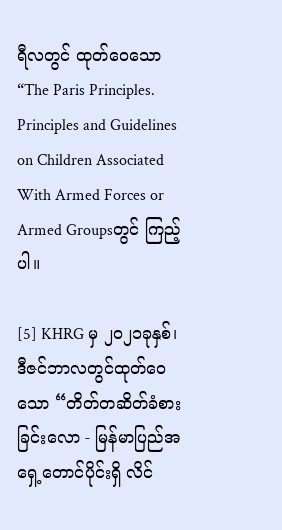ရီလတွင် ထုတ်ဝေသော “The Paris Principles. Principles and Guidelines on Children Associated With Armed Forces or Armed Groupsတွင် ကြည့်ပါ။

[5] KHRG မှ ၂၀၂၁ခုနှစ်၊ ဒီဇင်ဘာလတွင်ထုတ်ဝေသော “တိတ်တဆိတ်ခံစားခြင်းလော - မြန်မာပြည်အရှေ့တောင်ပိုင်းရှိ လိင်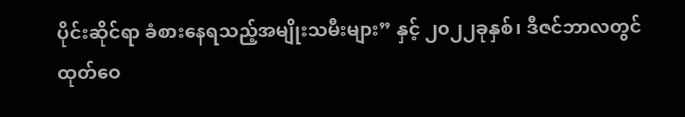ပိုင်းဆိုင်ရာ ခံစားနေရသည့်အမျိုးသမီးများ” နှင့် ၂၀၂၂ခုနှစ်၊ ဒီဇင်ဘာလတွင် ထုတ်ဝေ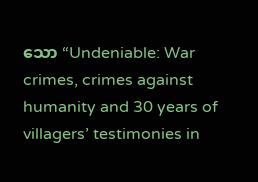သော “Undeniable: War crimes, crimes against humanity and 30 years of villagers’ testimonies in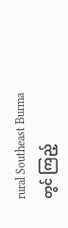rural Southeast Burmaတွင် ကြည့်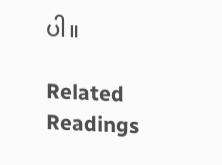ပါ။

Related Readings